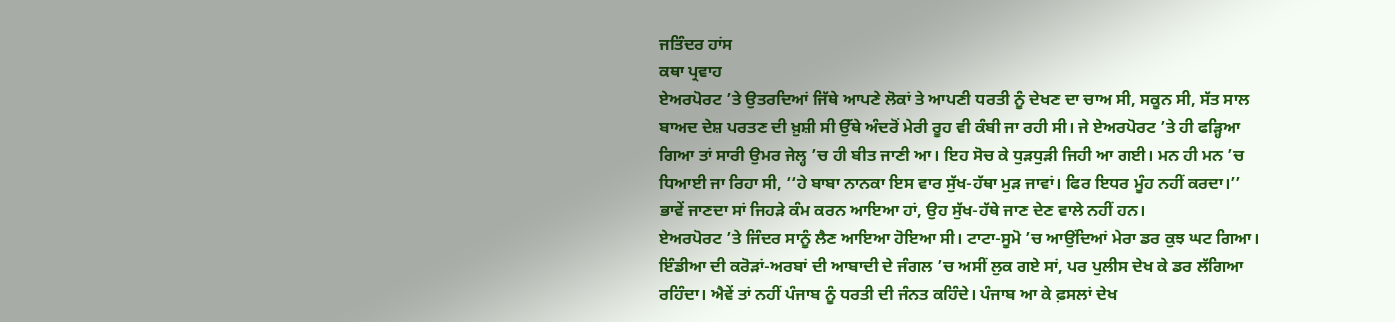ਜਤਿੰਦਰ ਹਾਂਸ
ਕਥਾ ਪ੍ਰਵਾਹ
ਏਅਰਪੋਰਟ ’ਤੇ ਉਤਰਦਿਆਂ ਜਿੱਥੇ ਆਪਣੇ ਲੋਕਾਂ ਤੇ ਆਪਣੀ ਧਰਤੀ ਨੂੰ ਦੇਖਣ ਦਾ ਚਾਅ ਸੀ, ਸਕੂਨ ਸੀ, ਸੱਤ ਸਾਲ ਬਾਅਦ ਦੇਸ਼ ਪਰਤਣ ਦੀ ਖ਼ੁਸ਼ੀ ਸੀ ਉੱਥੇ ਅੰਦਰੋਂ ਮੇਰੀ ਰੂਹ ਵੀ ਕੰਬੀ ਜਾ ਰਹੀ ਸੀ। ਜੇ ਏਅਰਪੋਰਟ ’ਤੇ ਹੀ ਫੜ੍ਹਿਆ ਗਿਆ ਤਾਂ ਸਾਰੀ ਉਮਰ ਜੇਲ੍ਹ ’ਚ ਹੀ ਬੀਤ ਜਾਣੀ ਆ। ਇਹ ਸੋਚ ਕੇ ਧੁੜਧੁੜੀ ਜਿਹੀ ਆ ਗਈ। ਮਨ ਹੀ ਮਨ ’ਚ ਧਿਆਈ ਜਾ ਰਿਹਾ ਸੀ, ‘‘ਹੇ ਬਾਬਾ ਨਾਨਕਾ ਇਸ ਵਾਰ ਸੁੱਖ-ਹੱਥਾ ਮੁੜ ਜਾਵਾਂ। ਫਿਰ ਇਧਰ ਮੂੰਹ ਨਹੀਂ ਕਰਦਾ।’’ ਭਾਵੇਂ ਜਾਣਦਾ ਸਾਂ ਜਿਹੜੇ ਕੰਮ ਕਰਨ ਆਇਆ ਹਾਂ, ਉਹ ਸੁੱਖ-ਹੱਥੇ ਜਾਣ ਦੇਣ ਵਾਲੇ ਨਹੀਂ ਹਨ।
ਏਅਰਪੋਰਟ ’ਤੇ ਜਿੰਦਰ ਸਾਨੂੰ ਲੈਣ ਆਇਆ ਹੋਇਆ ਸੀ। ਟਾਟਾ-ਸੂਮੋ ’ਚ ਆਉਂਦਿਆਂ ਮੇਰਾ ਡਰ ਕੁਝ ਘਟ ਗਿਆ। ਇੰਡੀਆ ਦੀ ਕਰੋੜਾਂ-ਅਰਬਾਂ ਦੀ ਆਬਾਦੀ ਦੇ ਜੰਗਲ ’ਚ ਅਸੀਂ ਲੁਕ ਗਏ ਸਾਂ, ਪਰ ਪੁਲੀਸ ਦੇਖ ਕੇ ਡਰ ਲੱਗਿਆ ਰਹਿੰਦਾ। ਐਵੇਂ ਤਾਂ ਨਹੀਂ ਪੰਜਾਬ ਨੂੰ ਧਰਤੀ ਦੀ ਜੰਨਤ ਕਹਿੰਦੇ। ਪੰਜਾਬ ਆ ਕੇ ਫ਼ਸਲਾਂ ਦੇਖ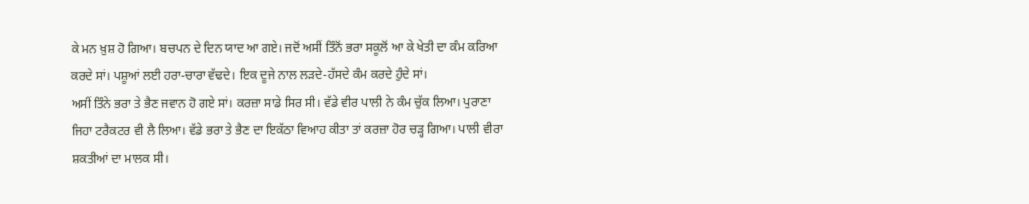ਕੇ ਮਨ ਖ਼ੁਸ਼ ਹੋ ਗਿਆ। ਬਚਪਨ ਦੇ ਦਿਨ ਯਾਦ ਆ ਗਏ। ਜਦੋਂ ਅਸੀਂ ਤਿੰਨੋਂ ਭਰਾ ਸਕੂਲੋਂ ਆ ਕੇ ਖੇਤੀ ਦਾ ਕੰਮ ਕਰਿਆ ਕਰਦੇ ਸਾਂ। ਪਸ਼ੂਆਂ ਲਈ ਹਰਾ-ਚਾਰਾ ਵੱਢਦੇ। ਇਕ ਦੂਜੇ ਨਾਲ ਲੜਦੇ-ਹੱਸਦੇ ਕੰਮ ਕਰਦੇ ਹੁੰਦੇ ਸਾਂ।
ਅਸੀਂ ਤਿੰਨੇ ਭਰਾ ਤੇ ਭੈਣ ਜਵਾਨ ਹੋ ਗਏ ਸਾਂ। ਕਰਜ਼ਾ ਸਾਡੇ ਸਿਰ ਸੀ। ਵੱਡੇ ਵੀਰ ਪਾਲੀ ਨੇ ਕੰਮ ਚੁੱਕ ਲਿਆ। ਪੁਰਾਣਾ ਜਿਹਾ ਟਰੈਕਟਰ ਵੀ ਲੈ ਲਿਆ। ਵੱਡੇ ਭਰਾ ਤੇ ਭੈਣ ਦਾ ਇਕੱਠਾ ਵਿਆਹ ਕੀਤਾ ਤਾਂ ਕਰਜ਼ਾ ਹੋਰ ਚੜ੍ਹ ਗਿਆ। ਪਾਲੀ ਵੀਰਾ ਸ਼ਕਤੀਆਂ ਦਾ ਮਾਲਕ ਸੀ।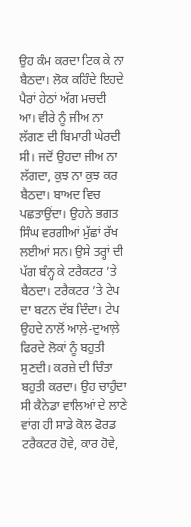ਉਹ ਕੰਮ ਕਰਦਾ ਟਿਕ ਕੇ ਨਾ ਬੈਠਦਾ। ਲੋਕ ਕਹਿੰਦੇ ਇਹਦੇ ਪੈਰਾਂ ਹੇਠਾਂ ਅੱਗ ਮਚਦੀ ਆ। ਵੀਰੇ ਨੂੰ ਜੀਅ ਨਾ ਲੱਗਣ ਦੀ ਬਿਮਾਰੀ ਘੇਰਦੀ ਸੀ। ਜਦੋਂ ਉਹਦਾ ਜੀਅ ਨਾ ਲੱਗਦਾ, ਕੁਝ ਨਾ ਕੁਝ ਕਰ ਬੈਠਦਾ। ਬਾਅਦ ਵਿਚ ਪਛਤਾਉਂਦਾ। ਉਹਨੇ ਭਗਤ ਸਿੰਘ ਵਰਗੀਆਂ ਮੁੱਛਾਂ ਰੱਖ ਲਈਆਂ ਸਨ। ਉਸੇ ਤਰ੍ਹਾਂ ਦੀ ਪੱਗ ਬੰਨ੍ਹ ਕੇ ਟਰੈਕਟਰ ’ਤੇ ਬੈਠਦਾ। ਟਰੈਕਟਰ ’ਤੇ ਟੇਪ ਦਾ ਬਟਨ ਦੱਬ ਦਿੰਦਾ। ਟੇਪ ਉਹਦੇ ਨਾਲੋਂ ਆਲ਼ੇ-ਦੁਆਲ਼ੇ ਫਿਰਦੇ ਲੋਕਾਂ ਨੂੰ ਬਹੁਤੀ ਸੁਣਦੀ। ਕਰਜ਼ੇ ਦੀ ਚਿੰਤਾ ਬਹੁਤੀ ਕਰਦਾ। ਉਹ ਚਾਹੁੰਦਾ ਸੀ ਕੈਨੇਡਾ ਵਾਲਿਆਂ ਦੇ ਲਾਣੇ ਵਾਂਗ ਹੀ ਸਾਡੇ ਕੋਲ ਫੋਰਡ ਟਰੈਕਟਰ ਹੋਵੇ, ਕਾਰ ਹੋਵੇ,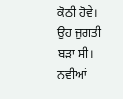ਕੋਠੀ ਹੋਵੇ।
ਉਹ ਜੁਗਤੀ ਬੜਾ ਸੀ। ਨਵੀਆਂ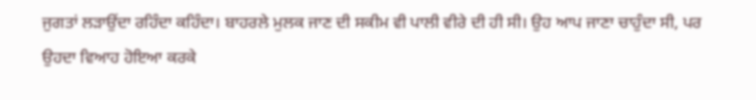ਜੁਗਤਾਂ ਲੜਾਉਂਦਾ ਰਹਿੰਦਾ ਕਹਿੰਦਾ। ਬਾਹਰਲੇ ਮੁਲਕ ਜਾਣ ਦੀ ਸਕੀਮ ਵੀ ਪਾਲੀ ਵੀਰੇ ਦੀ ਹੀ ਸੀ। ਉਹ ਆਪ ਜਾਣਾ ਚਾਹੁੰਦਾ ਸੀ, ਪਰ ਉਹਦਾ ਵਿਆਹ ਹੋਇਆ ਕਰਕੇ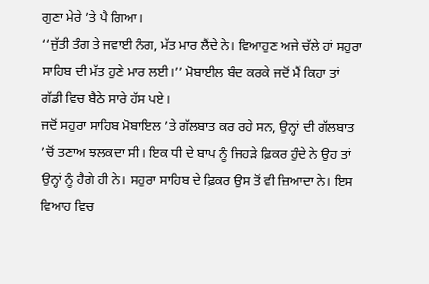ਗੁਣਾ ਮੇਰੇ ’ਤੇ ਪੈ ਗਿਆ।
‘‘ਜੁੱਤੀ ਤੰਗ ਤੇ ਜਵਾਈ ਨੰਗ, ਮੱਤ ਮਾਰ ਲੈਂਦੇ ਨੇ। ਵਿਆਹੁਣ ਅਜੇ ਚੱਲੇ ਹਾਂ ਸਹੁਰਾ ਸਾਹਿਬ ਦੀ ਮੱਤ ਹੁਣੇ ਮਾਰ ਲਈ।’’ ਮੋਬਾਈਲ ਬੰਦ ਕਰਕੇ ਜਦੋਂ ਮੈਂ ਕਿਹਾ ਤਾਂ ਗੱਡੀ ਵਿਚ ਬੈਠੇ ਸਾਰੇ ਹੱਸ ਪਏ।
ਜਦੋਂ ਸਹੁਰਾ ਸਾਹਿਬ ਮੋਬਾਇਲ ’ਤੇ ਗੱਲਬਾਤ ਕਰ ਰਹੇ ਸਨ, ਉਨ੍ਹਾਂ ਦੀ ਗੱਲਬਾਤ ’ਚੋਂ ਤਣਾਅ ਝਲਕਦਾ ਸੀ। ਇਕ ਧੀ ਦੇ ਬਾਪ ਨੂੰ ਜਿਹੜੇ ਫ਼ਿਕਰ ਹੁੰਦੇ ਨੇ ਉਹ ਤਾਂ ਉਨ੍ਹਾਂ ਨੂੰ ਹੈਗੇ ਹੀ ਨੇ। ਸਹੁਰਾ ਸਾਹਿਬ ਦੇ ਫ਼ਿਕਰ ਉਸ ਤੋਂ ਵੀ ਜ਼ਿਆਦਾ ਨੇ। ਇਸ ਵਿਆਹ ਵਿਚ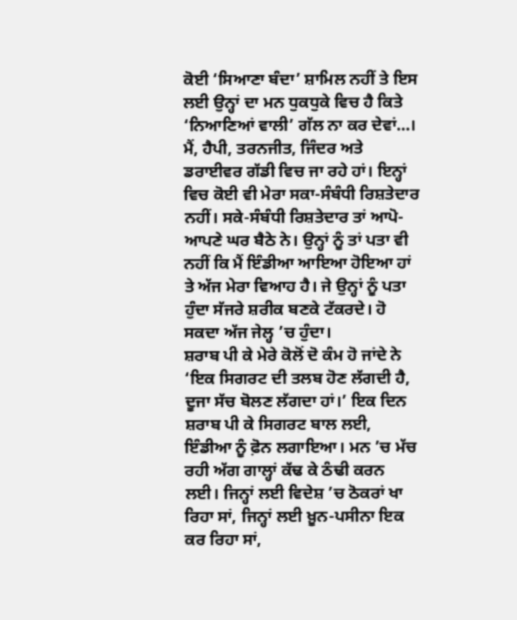ਕੋਈ ‘ਸਿਆਣਾ ਬੰਦਾ’ ਸ਼ਾਮਿਲ ਨਹੀਂ ਤੇ ਇਸ ਲਈ ਉਨ੍ਹਾਂ ਦਾ ਮਨ ਧੁਕਧੁਕੇ ਵਿਚ ਹੈ ਕਿਤੇ ‘ਨਿਆਣਿਆਂ ਵਾਲੀ’ ਗੱਲ ਨਾ ਕਰ ਦੇਵਾਂ…।
ਮੈਂ, ਹੈਪੀ, ਤਰਨਜੀਤ, ਜਿੰਦਰ ਅਤੇ ਡਰਾਈਵਰ ਗੱਡੀ ਵਿਚ ਜਾ ਰਹੇ ਹਾਂ। ਇਨ੍ਹਾਂ ਵਿਚ ਕੋਈ ਵੀ ਮੇਰਾ ਸਕਾ-ਸੰਬੰਧੀ ਰਿਸ਼ਤੇਦਾਰ ਨਹੀਂ। ਸਕੇ-ਸੰਬੰਧੀ ਰਿਸ਼ਤੇਦਾਰ ਤਾਂ ਆਪੋ-ਆਪਣੇ ਘਰ ਬੈਠੇ ਨੇ। ਉਨ੍ਹਾਂ ਨੂੰ ਤਾਂ ਪਤਾ ਵੀ ਨਹੀਂ ਕਿ ਮੈਂ ਇੰਡੀਆ ਆਇਆ ਹੋਇਆ ਹਾਂ ਤੇ ਅੱਜ ਮੇਰਾ ਵਿਆਹ ਹੈ। ਜੇ ਉਨ੍ਹਾਂ ਨੂੰ ਪਤਾ ਹੁੰਦਾ ਸੱਜਰੇ ਸ਼ਰੀਕ ਬਣਕੇ ਟੱਕਰਦੇ। ਹੋ ਸਕਦਾ ਅੱਜ ਜੇਲ੍ਹ ’ਚ ਹੁੰਦਾ।
ਸ਼ਰਾਬ ਪੀ ਕੇ ਮੇਰੇ ਕੋਲੋਂ ਦੋ ਕੰਮ ਹੋ ਜਾਂਦੇ ਨੇ ‘ਇਕ ਸਿਗਰਟ ਦੀ ਤਲਬ ਹੋਣ ਲੱਗਦੀ ਹੈ, ਦੂਜਾ ਸੱਚ ਬੋਲਣ ਲੱਗਦਾ ਹਾਂ।’ ਇਕ ਦਿਨ ਸ਼ਰਾਬ ਪੀ ਕੇ ਸਿਗਰਟ ਬਾਲ ਲਈ, ਇੰਡੀਆ ਨੂੰ ਫ਼ੋਨ ਲਗਾਇਆ। ਮਨ ’ਚ ਮੱਚ ਰਹੀ ਅੱਗ ਗਾਲ੍ਹਾਂ ਕੱਢ ਕੇ ਠੰਢੀ ਕਰਨ ਲਈ। ਜਿਨ੍ਹਾਂ ਲਈ ਵਿਦੇਸ਼ ’ਚ ਠੋਕਰਾਂ ਖਾ ਰਿਹਾ ਸਾਂ, ਜਿਨ੍ਹਾਂ ਲਈ ਖ਼ੂਨ-ਪਸੀਨਾ ਇਕ ਕਰ ਰਿਹਾ ਸਾਂ,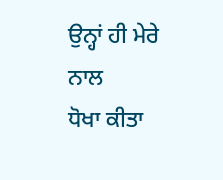ਉਨ੍ਹਾਂ ਹੀ ਮੇਰੇ ਨਾਲ
ਧੋਖਾ ਕੀਤਾ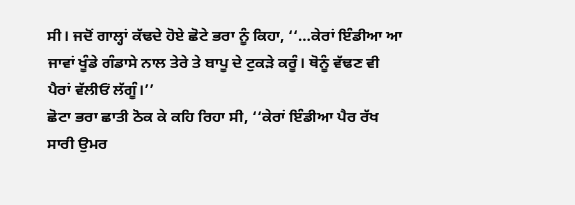ਸੀ। ਜਦੋਂ ਗਾਲ੍ਹਾਂ ਕੱਢਦੇ ਹੋਏ ਛੋਟੇ ਭਰਾ ਨੂੰ ਕਿਹਾ, ‘‘…ਕੇਰਾਂ ਇੰਡੀਆ ਆ ਜਾਵਾਂ ਖੂੰਡੇ ਗੰਡਾਸੇ ਨਾਲ ਤੇਰੇ ਤੇ ਬਾਪੂ ਦੇ ਟੁਕੜੇ ਕਰੂੰ। ਥੋਨੂੰ ਵੱਢਣ ਵੀ ਪੈਰਾਂ ਵੱਲੀਓਂ ਲੱਗੂੰ।’’
ਛੋਟਾ ਭਰਾ ਛਾਤੀ ਠੋਕ ਕੇ ਕਹਿ ਰਿਹਾ ਸੀ, ‘‘ਕੇਰਾਂ ਇੰਡੀਆ ਪੈਰ ਰੱਖ ਸਾਰੀ ਉਮਰ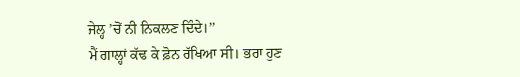ਜੇਲ੍ਹ ’ਚੋਂ ਨੀ ਨਿਕਲਣ ਦਿੰਦੇ।’’
ਮੈਂ ਗਾਲ੍ਹਾਂ ਕੱਢ ਕੇ ਫ਼ੋਨ ਰੱਖਿਆ ਸੀ। ਭਰਾ ਹੁਣ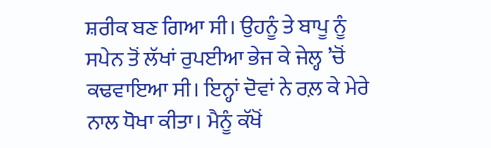ਸ਼ਰੀਕ ਬਣ ਗਿਆ ਸੀ। ਉਹਨੂੰ ਤੇ ਬਾਪੂ ਨੂੰ ਸਪੇਨ ਤੋਂ ਲੱਖਾਂ ਰੁਪਈਆ ਭੇਜ ਕੇ ਜੇਲ੍ਹ ’ਚੋਂ ਕਢਵਾਇਆ ਸੀ। ਇਨ੍ਹਾਂ ਦੋਵਾਂ ਨੇ ਰਲ਼ ਕੇ ਮੇਰੇ ਨਾਲ ਧੋਖਾ ਕੀਤਾ। ਮੈਨੂੰ ਕੱਖੋਂ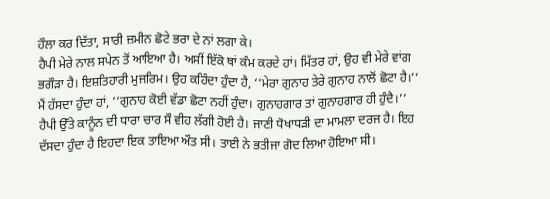ਹੌਲਾ ਕਰ ਦਿੱਤਾ, ਸਾਰੀ ਜ਼ਮੀਨ ਛੋਟੇ ਭਰਾ ਦੇ ਨਾਂ ਲਗਾ ਕੇ।
ਹੈਪੀ ਮੇਰੇ ਨਾਲ ਸਪੇਨ ਤੋਂ ਆਇਆ ਹੈ। ਅਸੀਂ ਇੱਕੋ ਥਾਂ ਕੰਮ ਕਰਦੇ ਹਾਂ। ਮਿੱਤਰ ਹਾਂ, ਉਹ ਵੀ ਮੇਰੇ ਵਾਂਗ ਭਗੌੜਾ ਹੈ। ਇਸ਼ਤਿਹਾਰੀ ਮੁਜਰਿਮ। ਉਹ ਕਹਿੰਦਾ ਹੁੰਦਾ ਹੈ, ‘‘ਮੇਰਾ ਗੁਨਾਹ ਤੇਰੇ ਗੁਨਾਹ ਨਾਲੋਂ ਛੋਟਾ ਹੈ।’’
ਮੈਂ ਹੱਸਦਾ ਹੁੰਦਾ ਹਾਂ, ‘‘ਗੁਨਾਹ ਕੋਈ ਵੱਡਾ ਛੋਟਾ ਨਹੀਂ ਹੁੰਦਾ। ਗੁਨਾਹਗਾਰ ਤਾਂ ਗੁਨਾਹਗਾਰ ਹੀ ਹੁੰਦੈ।’’
ਹੈਪੀ ਉੱਤੇ ਕਾਨੂੰਨ ਦੀ ਧਾਰਾ ਚਾਰ ਸੌ ਵੀਹ ਲੱਗੀ ਹੋਈ ਹੈ। ਜਾਣੀ ਧੋਖਾਧੜੀ ਦਾ ਮਾਮਲਾ ਦਰਜ ਹੈ। ਇਹ ਦੱਸਦਾ ਹੁੰਦਾ ਹੈ ਇਹਦਾ ਇਕ ਤਾਇਆ ਔਤ ਸੀ। ਤਾਈ ਨੇ ਭਤੀਜਾ ਗੋਦ ਲਿਆ ਹੋਇਆ ਸੀ।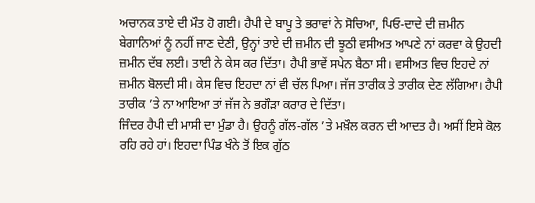ਅਚਾਨਕ ਤਾਏ ਦੀ ਮੌਤ ਹੋ ਗਈ। ਹੈਪੀ ਦੇ ਬਾਪੂ ਤੇ ਭਰਾਵਾਂ ਨੇ ਸੋਚਿਆ, ਪਿਓ-ਦਾਦੇ ਦੀ ਜ਼ਮੀਨ ਬੇਗਾਨਿਆਂ ਨੂੰ ਨਹੀਂ ਜਾਣ ਦੇਣੀ, ਉਨ੍ਹਾਂ ਤਾਏ ਦੀ ਜ਼ਮੀਨ ਦੀ ਝੂਠੀ ਵਸੀਅਤ ਆਪਣੇ ਨਾਂ ਕਰਵਾ ਕੇ ਉਹਦੀ ਜ਼ਮੀਨ ਦੱਬ ਲਈ। ਤਾਈ ਨੇ ਕੇਸ ਕਰ ਦਿੱਤਾ। ਹੈਪੀ ਭਾਵੇਂ ਸਪੇਨ ਬੈਠਾ ਸੀ। ਵਸੀਅਤ ਵਿਚ ਇਹਦੇ ਨਾਂ ਜ਼ਮੀਨ ਬੋਲਦੀ ਸੀ। ਕੇਸ ਵਿਚ ਇਹਦਾ ਨਾਂ ਵੀ ਚੱਲ ਪਿਆ। ਜੱਜ ਤਾਰੀਕ ਤੇ ਤਾਰੀਕ ਦੇਣ ਲੱਗਿਆ। ਹੈਪੀ ਤਾਰੀਕ ’ਤੇ ਨਾ ਆਇਆ ਤਾਂ ਜੱਜ ਨੇ ਭਗੌੜਾ ਕਰਾਰ ਦੇ ਦਿੱਤਾ।
ਜਿੰਦਰ ਹੈਪੀ ਦੀ ਮਾਸੀ ਦਾ ਮੁੰਡਾ ਹੈ। ਉਹਨੂੰ ਗੱਲ-ਗੱਲ ’ਤੇ ਮਖ਼ੌਲ ਕਰਨ ਦੀ ਆਦਤ ਹੈ। ਅਸੀਂ ਇਸੇ ਕੋਲ ਰਹਿ ਰਹੇ ਹਾਂ। ਇਹਦਾ ਪਿੰਡ ਖੰਨੇ ਤੋਂ ਇਕ ਗੁੱਠ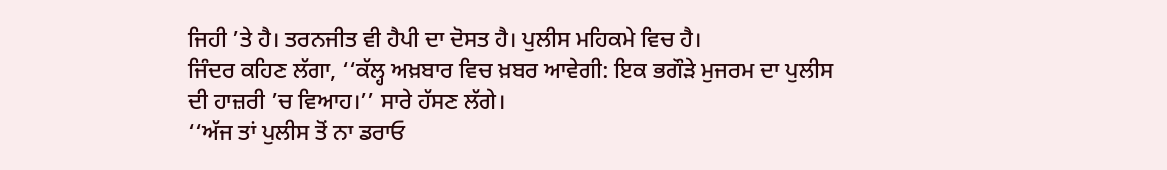ਜਿਹੀ ’ਤੇ ਹੈ। ਤਰਨਜੀਤ ਵੀ ਹੈਪੀ ਦਾ ਦੋਸਤ ਹੈ। ਪੁਲੀਸ ਮਹਿਕਮੇ ਵਿਚ ਹੈ।
ਜਿੰਦਰ ਕਹਿਣ ਲੱਗਾ, ‘‘ਕੱਲ੍ਹ ਅਖ਼ਬਾਰ ਵਿਚ ਖ਼ਬਰ ਆਵੇਗੀ: ਇਕ ਭਗੌੜੇ ਮੁਜਰਮ ਦਾ ਪੁਲੀਸ ਦੀ ਹਾਜ਼ਰੀ ’ਚ ਵਿਆਹ।’’ ਸਾਰੇ ਹੱਸਣ ਲੱਗੇ।
‘‘ਅੱਜ ਤਾਂ ਪੁਲੀਸ ਤੋਂ ਨਾ ਡਰਾਓ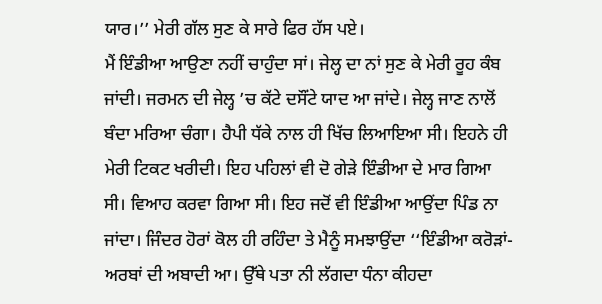ਯਾਰ।’’ ਮੇਰੀ ਗੱਲ ਸੁਣ ਕੇ ਸਾਰੇ ਫਿਰ ਹੱਸ ਪਏ।
ਮੈਂ ਇੰਡੀਆ ਆਉਣਾ ਨਹੀਂ ਚਾਹੁੰਦਾ ਸਾਂ। ਜੇਲ੍ਹ ਦਾ ਨਾਂ ਸੁਣ ਕੇ ਮੇਰੀ ਰੂਹ ਕੰਬ ਜਾਂਦੀ। ਜਰਮਨ ਦੀ ਜੇਲ੍ਹ ’ਚ ਕੱਟੇ ਦਸੌਂਟੇ ਯਾਦ ਆ ਜਾਂਦੇ। ਜੇਲ੍ਹ ਜਾਣ ਨਾਲੋਂ ਬੰਦਾ ਮਰਿਆ ਚੰਗਾ। ਹੈਪੀ ਧੱਕੇ ਨਾਲ ਹੀ ਖਿੱਚ ਲਿਆਇਆ ਸੀ। ਇਹਨੇ ਹੀ ਮੇਰੀ ਟਿਕਟ ਖਰੀਦੀ। ਇਹ ਪਹਿਲਾਂ ਵੀ ਦੋ ਗੇੜੇ ਇੰਡੀਆ ਦੇ ਮਾਰ ਗਿਆ ਸੀ। ਵਿਆਹ ਕਰਵਾ ਗਿਆ ਸੀ। ਇਹ ਜਦੋਂ ਵੀ ਇੰਡੀਆ ਆਉਂਦਾ ਪਿੰਡ ਨਾ ਜਾਂਦਾ। ਜਿੰਦਰ ਹੋਰਾਂ ਕੋਲ ਹੀ ਰਹਿੰਦਾ ਤੇ ਮੈਨੂੰ ਸਮਝਾਉਂਦਾ ‘‘ਇੰਡੀਆ ਕਰੋੜਾਂ-ਅਰਬਾਂ ਦੀ ਅਬਾਦੀ ਆ। ਉੱਥੇ ਪਤਾ ਨੀ ਲੱਗਦਾ ਧੰਨਾ ਕੀਹਦਾ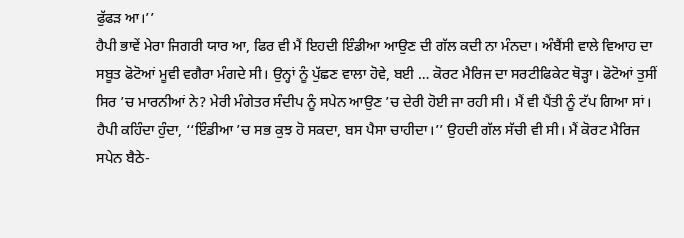ਫੁੱਫੜ ਆ।’’
ਹੈਪੀ ਭਾਵੇਂ ਮੇਰਾ ਜਿਗਰੀ ਯਾਰ ਆ, ਫਿਰ ਵੀ ਮੈਂ ਇਹਦੀ ਇੰਡੀਆ ਆਉਣ ਦੀ ਗੱਲ ਕਦੀ ਨਾ ਮੰਨਦਾ। ਅੰਬੈਂਸੀ ਵਾਲੇ ਵਿਆਹ ਦਾ ਸਬੂਤ ਫੋਟੋਆਂ ਮੂਵੀ ਵਗੈਰਾ ਮੰਗਦੇ ਸੀ। ਉਨ੍ਹਾਂ ਨੂੰ ਪੁੱਛਣ ਵਾਲਾ ਹੋਵੇ, ਬਈ … ਕੋਰਟ ਮੈਰਿਜ ਦਾ ਸਰਟੀਫਿਕੇਟ ਥੋੜ੍ਹਾ। ਫੋਟੋਆਂ ਤੁਸੀਂ ਸਿਰ ’ਚ ਮਾਰਨੀਆਂ ਨੇ? ਮੇਰੀ ਮੰਗੇਤਰ ਸੰਦੀਪ ਨੂੰ ਸਪੇਨ ਆਉਣ ’ਚ ਦੇਰੀ ਹੋਈ ਜਾ ਰਹੀ ਸੀ। ਮੈਂ ਵੀ ਪੈਂਤੀ ਨੂੰ ਟੱਪ ਗਿਆ ਸਾਂ। ਹੈਪੀ ਕਹਿੰਦਾ ਹੁੰਦਾ, ‘‘ਇੰਡੀਆ ’ਚ ਸਭ ਕੁਝ ਹੋ ਸਕਦਾ, ਬਸ ਪੈਸਾ ਚਾਹੀਦਾ।’’ ਉਹਦੀ ਗੱਲ ਸੱਚੀ ਵੀ ਸੀ। ਮੈਂ ਕੋਰਟ ਮੈਰਿਜ ਸਪੇਨ ਬੈਠੇ-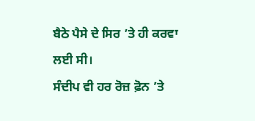ਬੈਠੇ ਪੈਸੇ ਦੇ ਸਿਰ ’ਤੇ ਹੀ ਕਰਵਾ ਲਈ ਸੀ।
ਸੰਦੀਪ ਵੀ ਹਰ ਰੋਜ਼ ਫ਼ੋਨ ’ਤੇ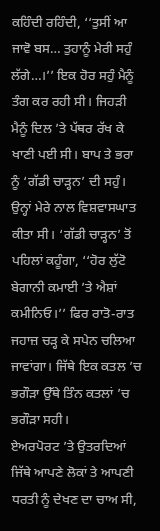ਕਹਿੰਦੀ ਰਹਿੰਦੀ, ‘‘ਤੁਸੀਂ ਆ ਜਾਵੋ ਬਸ… ਤੁਹਾਨੂੰ ਮੇਰੀ ਸਹੁੰ ਲੱਗੇ…।’’ ਇਕ ਹੋਰ ਸਹੁੰ ਮੈਨੂੰ ਤੰਗ ਕਰ ਰਹੀ ਸੀ। ਜਿਹੜੀ ਮੈਨੂੰ ਦਿਲ ’ਤੇ ਪੱਥਰ ਰੱਖ ਕੇ ਖਾਣੀ ਪਈ ਸੀ। ਬਾਪ ਤੇ ਭਰਾ ਨੂੰ ‘ਗੱਡੀ ਚਾੜ੍ਹਨ’ ਦੀ ਸਹੁੰ। ਉਨ੍ਹਾਂ ਮੇਰੇ ਨਾਲ ਵਿਸ਼ਵਾਸਘਾਤ ਕੀਤਾ ਸੀ। ‘ਗੱਡੀ ਚਾੜ੍ਹਨ’ ਤੋਂ ਪਹਿਲਾਂ ਕਹੂੰਗਾ, ‘‘ਹੋਰ ਲੁੱਟੋ ਬੇਗਾਨੀ ਕਮਾਈ ’ਤੇ ਐਸ਼ਾਂ ਕਮੀਨਿਓ।’’ ਫਿਰ ਰਾਤੋ-ਰਾਤ ਜਹਾਜ਼ ਚੜ੍ਹ ਕੇ ਸਪੇਨ ਚਲਿਆ ਜਾਵਾਂਗਾ। ਜਿੱਥੇ ਇਕ ਕਤਲ ’ਚ ਭਗੌੜਾ ਉੱਥੇ ਤਿੰਨ ਕਤਲਾਂ ’ਚ ਭਗੌੜਾ ਸਹੀ।
ਏਅਰਪੋਰਟ ’ਤੇ ਉਤਰਦਿਆਂ ਜਿੱਥੇ ਆਪਣੇ ਲੋਕਾਂ ਤੇ ਆਪਣੀ ਧਰਤੀ ਨੂੰ ਦੇਖਣ ਦਾ ਚਾਅ ਸੀ,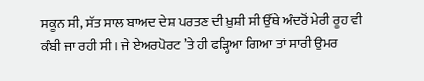ਸਕੂਨ ਸੀ, ਸੱਤ ਸਾਲ ਬਾਅਦ ਦੇਸ਼ ਪਰਤਣ ਦੀ ਖ਼ੁਸ਼ੀ ਸੀ ਉੱਥੇ ਅੰਦਰੋਂ ਮੇਰੀ ਰੂਹ ਵੀ ਕੰਬੀ ਜਾ ਰਹੀ ਸੀ। ਜੇ ਏਅਰਪੋਰਟ ’ਤੇ ਹੀ ਫੜ੍ਹਿਆ ਗਿਆ ਤਾਂ ਸਾਰੀ ਉਮਰ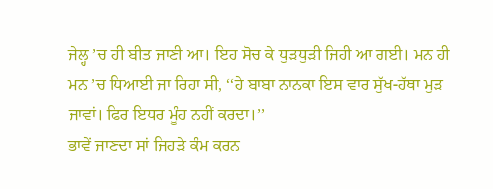ਜੇਲ੍ਹ ’ਚ ਹੀ ਬੀਤ ਜਾਣੀ ਆ। ਇਹ ਸੋਚ ਕੇ ਧੁੜਧੁੜੀ ਜਿਹੀ ਆ ਗਈ। ਮਨ ਹੀ ਮਨ ’ਚ ਧਿਆਈ ਜਾ ਰਿਹਾ ਸੀ, ‘‘ਹੇ ਬਾਬਾ ਨਾਨਕਾ ਇਸ ਵਾਰ ਸੁੱਖ-ਹੱਥਾ ਮੁੜ ਜਾਵਾਂ। ਫਿਰ ਇਧਰ ਮੂੰਹ ਨਹੀਂ ਕਰਦਾ।’’
ਭਾਵੇਂ ਜਾਣਦਾ ਸਾਂ ਜਿਹੜੇ ਕੰਮ ਕਰਨ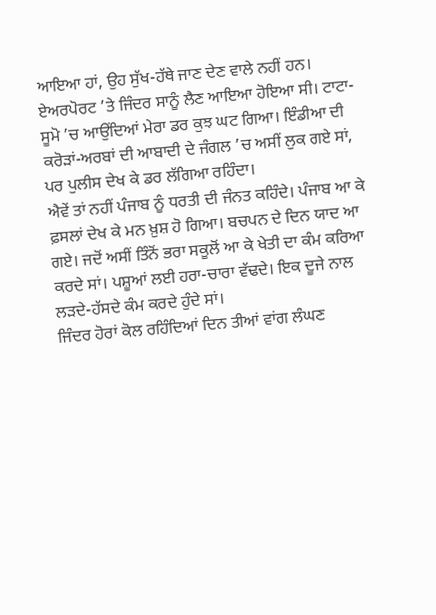ਆਇਆ ਹਾਂ, ਉਹ ਸੁੱਖ-ਹੱਥੇ ਜਾਣ ਦੇਣ ਵਾਲੇ ਨਹੀਂ ਹਨ।
ਏਅਰਪੋਰਟ ’ਤੇ ਜਿੰਦਰ ਸਾਨੂੰ ਲੈਣ ਆਇਆ ਹੋਇਆ ਸੀ। ਟਾਟਾ-ਸੂਮੋ ’ਚ ਆਉਂਦਿਆਂ ਮੇਰਾ ਡਰ ਕੁਝ ਘਟ ਗਿਆ। ਇੰਡੀਆ ਦੀ ਕਰੋੜਾਂ-ਅਰਬਾਂ ਦੀ ਆਬਾਦੀ ਦੇ ਜੰਗਲ ’ਚ ਅਸੀਂ ਲੁਕ ਗਏ ਸਾਂ, ਪਰ ਪੁਲੀਸ ਦੇਖ ਕੇ ਡਰ ਲੱਗਿਆ ਰਹਿੰਦਾ।
ਐਵੇਂ ਤਾਂ ਨਹੀਂ ਪੰਜਾਬ ਨੂੰ ਧਰਤੀ ਦੀ ਜੰਨਤ ਕਹਿੰਦੇ। ਪੰਜਾਬ ਆ ਕੇ ਫ਼ਸਲਾਂ ਦੇਖ ਕੇ ਮਨ ਖ਼ੁਸ਼ ਹੋ ਗਿਆ। ਬਚਪਨ ਦੇ ਦਿਨ ਯਾਦ ਆ ਗਏ। ਜਦੋਂ ਅਸੀਂ ਤਿੰਨੋਂ ਭਰਾ ਸਕੂਲੋਂ ਆ ਕੇ ਖੇਤੀ ਦਾ ਕੰਮ ਕਰਿਆ ਕਰਦੇ ਸਾਂ। ਪਸ਼ੂਆਂ ਲਈ ਹਰਾ-ਚਾਰਾ ਵੱਢਦੇ। ਇਕ ਦੂਜੇ ਨਾਲ ਲੜਦੇ-ਹੱਸਦੇ ਕੰਮ ਕਰਦੇ ਹੁੰਦੇ ਸਾਂ।
ਜਿੰਦਰ ਹੋਰਾਂ ਕੋਲ ਰਹਿੰਦਿਆਂ ਦਿਨ ਤੀਆਂ ਵਾਂਗ ਲੰਘਣ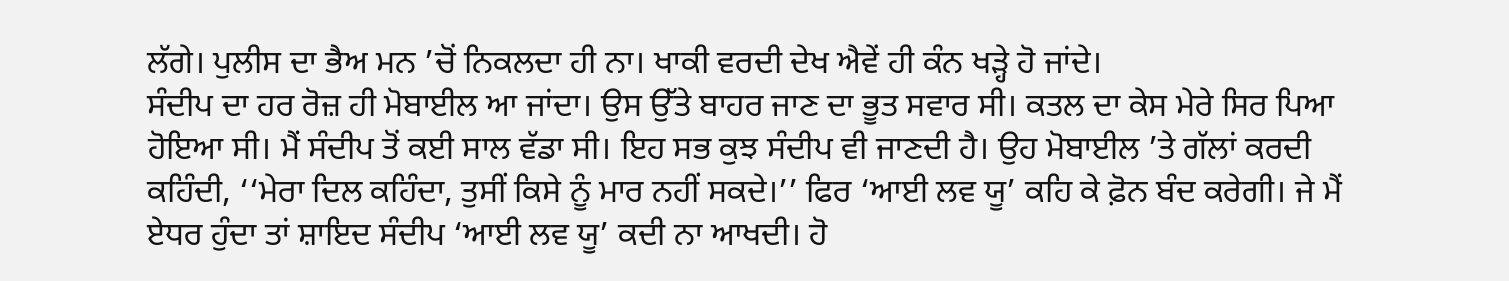ਲੱਗੇ। ਪੁਲੀਸ ਦਾ ਭੈਅ ਮਨ ’ਚੋਂ ਨਿਕਲਦਾ ਹੀ ਨਾ। ਖਾਕੀ ਵਰਦੀ ਦੇਖ ਐਵੇਂ ਹੀ ਕੰਨ ਖੜ੍ਹੇ ਹੋ ਜਾਂਦੇ।
ਸੰਦੀਪ ਦਾ ਹਰ ਰੋਜ਼ ਹੀ ਮੋਬਾਈਲ ਆ ਜਾਂਦਾ। ਉਸ ਉੱਤੇ ਬਾਹਰ ਜਾਣ ਦਾ ਭੂਤ ਸਵਾਰ ਸੀ। ਕਤਲ ਦਾ ਕੇਸ ਮੇਰੇ ਸਿਰ ਪਿਆ ਹੋਇਆ ਸੀ। ਮੈਂ ਸੰਦੀਪ ਤੋਂ ਕਈ ਸਾਲ ਵੱਡਾ ਸੀ। ਇਹ ਸਭ ਕੁਝ ਸੰਦੀਪ ਵੀ ਜਾਣਦੀ ਹੈ। ਉਹ ਮੋਬਾਈਲ ’ਤੇ ਗੱਲਾਂ ਕਰਦੀ ਕਹਿੰਦੀ, ‘‘ਮੇਰਾ ਦਿਲ ਕਹਿੰਦਾ, ਤੁਸੀਂ ਕਿਸੇ ਨੂੰ ਮਾਰ ਨਹੀਂ ਸਕਦੇ।’’ ਫਿਰ ‘ਆਈ ਲਵ ਯੂ’ ਕਹਿ ਕੇ ਫ਼ੋਨ ਬੰਦ ਕਰੇਗੀ। ਜੇ ਮੈਂ ਏਧਰ ਹੁੰਦਾ ਤਾਂ ਸ਼ਾਇਦ ਸੰਦੀਪ ‘ਆਈ ਲਵ ਯੂ’ ਕਦੀ ਨਾ ਆਖਦੀ। ਹੋ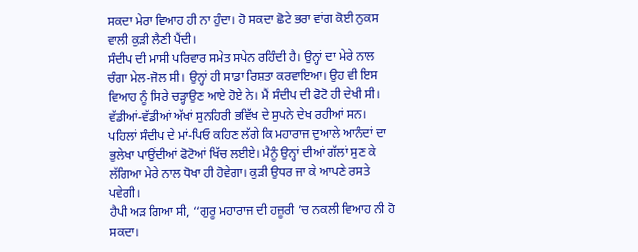ਸਕਦਾ ਮੇਰਾ ਵਿਆਹ ਹੀ ਨਾ ਹੁੰਦਾ। ਹੋ ਸਕਦਾ ਛੋਟੇ ਭਰਾ ਵਾਂਗ ਕੋਈ ਨੁਕਸ ਵਾਲੀ ਕੁੜੀ ਲੈਣੀ ਪੈਂਦੀ।
ਸੰਦੀਪ ਦੀ ਮਾਸੀ ਪਰਿਵਾਰ ਸਮੇਤ ਸਪੇਨ ਰਹਿੰਦੀ ਹੈ। ਉਨ੍ਹਾਂ ਦਾ ਮੇਰੇ ਨਾਲ ਚੰਗਾ ਮੇਲ-ਜੋਲ ਸੀ। ਉਨ੍ਹਾਂ ਹੀ ਸਾਡਾ ਰਿਸ਼ਤਾ ਕਰਵਾਇਆ। ਉਹ ਵੀ ਇਸ ਵਿਆਹ ਨੂੰ ਸਿਰੇ ਚੜ੍ਹਾਉਣ ਆਏ ਹੋਏ ਨੇ। ਮੈਂ ਸੰਦੀਪ ਦੀ ਫੋਟੋ ਹੀ ਦੇਖੀ ਸੀ। ਵੱਡੀਆਂ-ਵੱਡੀਆਂ ਅੱਖਾਂ ਸੁਨਹਿਰੀ ਭਵਿੱਖ ਦੇ ਸੁਪਨੇ ਦੇਖ ਰਹੀਆਂ ਸਨ।
ਪਹਿਲਾਂ ਸੰਦੀਪ ਦੇ ਮਾਂ-ਪਿਓ ਕਹਿਣ ਲੱਗੇ ਕਿ ਮਹਾਰਾਜ ਦੁਆਲੇ ਆਨੰਦਾਂ ਦਾ ਭੁਲੇਖਾ ਪਾਉਂਦੀਆਂ ਫੋਟੋਆਂ ਖਿੱਚ ਲਈਏ। ਮੈਨੂੰ ਉਨ੍ਹਾਂ ਦੀਆਂ ਗੱਲਾਂ ਸੁਣ ਕੇ ਲੱਗਿਆ ਮੇਰੇ ਨਾਲ ਧੋਖਾ ਹੀ ਹੋਵੇਗਾ। ਕੁੜੀ ਉਧਰ ਜਾ ਕੇ ਆਪਣੇ ਰਸਤੇ ਪਵੇਗੀ।
ਹੈਪੀ ਅੜ ਗਿਆ ਸੀ, ‘‘ਗੁਰੂ ਮਹਾਰਾਜ ਦੀ ਹਜ਼ੂਰੀ ’ਚ ਨਕਲੀ ਵਿਆਹ ਨੀ ਹੋ ਸਕਦਾ।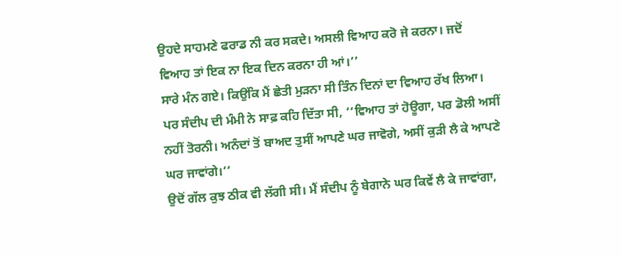ਉਹਦੇ ਸਾਹਮਣੇ ਫਰਾਡ ਨੀ ਕਰ ਸਕਦੇ। ਅਸਲੀ ਵਿਆਹ ਕਰੋ ਜੇ ਕਰਨਾ। ਜਦੋਂ ਵਿਆਹ ਤਾਂ ਇਕ ਨਾ ਇਕ ਦਿਨ ਕਰਨਾ ਹੀ ਆਂ।’’
ਸਾਰੇ ਮੰਨ ਗਏ। ਕਿਉਂਕਿ ਮੈਂ ਛੇਤੀ ਮੁੜਨਾ ਸੀ ਤਿੰਨ ਦਿਨਾਂ ਦਾ ਵਿਆਹ ਰੱਖ ਲਿਆ। ਪਰ ਸੰਦੀਪ ਦੀ ਮੰਮੀ ਨੇ ਸਾਫ਼ ਕਹਿ ਦਿੱਤਾ ਸੀ, ‘‘ਵਿਆਹ ਤਾਂ ਹੋਊਗਾ, ਪਰ ਡੋਲੀ ਅਸੀਂ ਨਹੀਂ ਤੋਰਨੀ। ਅਨੰਦਾਂ ਤੋਂ ਬਾਅਦ ਤੁਸੀਂ ਆਪਣੇ ਘਰ ਜਾਵੋਗੇ, ਅਸੀਂ ਕੁੜੀ ਲੈ ਕੇ ਆਪਣੇ ਘਰ ਜਾਵਾਂਗੇ।’’
ਉਦੋਂ ਗੱਲ ਕੁਝ ਠੀਕ ਵੀ ਲੱਗੀ ਸੀ। ਮੈਂ ਸੰਦੀਪ ਨੂੰ ਬੇਗਾਨੇ ਘਰ ਕਿਵੇਂ ਲੈ ਕੇ ਜਾਵਾਂਗਾ,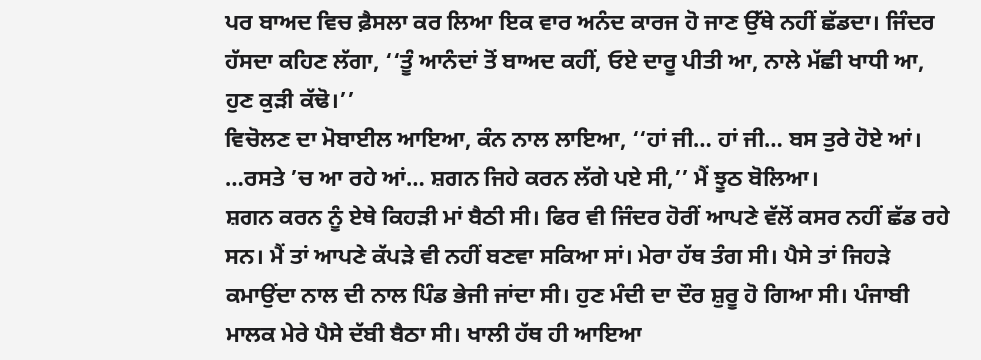ਪਰ ਬਾਅਦ ਵਿਚ ਫ਼ੈਸਲਾ ਕਰ ਲਿਆ ਇਕ ਵਾਰ ਅਨੰਦ ਕਾਰਜ ਹੋ ਜਾਣ ਉੱਥੇ ਨਹੀਂ ਛੱਡਦਾ। ਜਿੰਦਰ ਹੱਸਦਾ ਕਹਿਣ ਲੱਗਾ, ‘‘ਤੂੰ ਆਨੰਦਾਂ ਤੋਂ ਬਾਅਦ ਕਹੀਂ, ਓਏ ਦਾਰੂ ਪੀਤੀ ਆ, ਨਾਲੇ ਮੱਛੀ ਖਾਧੀ ਆ, ਹੁਣ ਕੁੜੀ ਕੱਢੋ।’’
ਵਿਚੋਲਣ ਦਾ ਮੋਬਾਈਲ ਆਇਆ, ਕੰਨ ਨਾਲ ਲਾਇਆ, ‘‘ਹਾਂ ਜੀ… ਹਾਂ ਜੀ… ਬਸ ਤੁਰੇ ਹੋਏ ਆਂ। …ਰਸਤੇ ’ਚ ਆ ਰਹੇ ਆਂ… ਸ਼ਗਨ ਜਿਹੇ ਕਰਨ ਲੱਗੇ ਪਏ ਸੀ,’’ ਮੈਂ ਝੂਠ ਬੋਲਿਆ।
ਸ਼ਗਨ ਕਰਨ ਨੂੰ ਏਥੇ ਕਿਹੜੀ ਮਾਂ ਬੈਠੀ ਸੀ। ਫਿਰ ਵੀ ਜਿੰਦਰ ਹੋਰੀਂ ਆਪਣੇ ਵੱਲੋਂ ਕਸਰ ਨਹੀਂ ਛੱਡ ਰਹੇ ਸਨ। ਮੈਂ ਤਾਂ ਆਪਣੇ ਕੱਪੜੇ ਵੀ ਨਹੀਂ ਬਣਵਾ ਸਕਿਆ ਸਾਂ। ਮੇਰਾ ਹੱਥ ਤੰਗ ਸੀ। ਪੈਸੇ ਤਾਂ ਜਿਹੜੇ ਕਮਾਉਂਦਾ ਨਾਲ ਦੀ ਨਾਲ ਪਿੰਡ ਭੇਜੀ ਜਾਂਦਾ ਸੀ। ਹੁਣ ਮੰਦੀ ਦਾ ਦੌਰ ਸ਼ੁਰੂ ਹੋ ਗਿਆ ਸੀ। ਪੰਜਾਬੀ ਮਾਲਕ ਮੇਰੇ ਪੈਸੇ ਦੱਬੀ ਬੈਠਾ ਸੀ। ਖਾਲੀ ਹੱਥ ਹੀ ਆਇਆ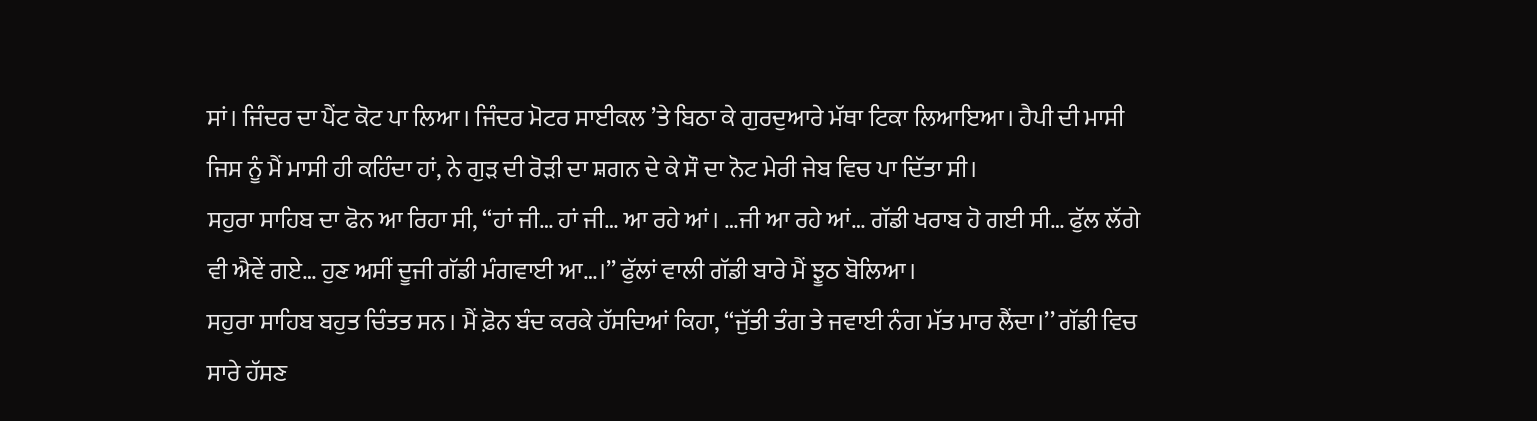ਸਾਂ। ਜਿੰਦਰ ਦਾ ਪੈਂਟ ਕੋਟ ਪਾ ਲਿਆ। ਜਿੰਦਰ ਮੋਟਰ ਸਾਈਕਲ ’ਤੇ ਬਿਠਾ ਕੇ ਗੁਰਦੁਆਰੇ ਮੱਥਾ ਟਿਕਾ ਲਿਆਇਆ। ਹੈਪੀ ਦੀ ਮਾਸੀ ਜਿਸ ਨੂੰ ਮੈਂ ਮਾਸੀ ਹੀ ਕਹਿੰਦਾ ਹਾਂ, ਨੇ ਗੁੜ ਦੀ ਰੋੜੀ ਦਾ ਸ਼ਗਨ ਦੇ ਕੇ ਸੌ ਦਾ ਨੋਟ ਮੇਰੀ ਜੇਬ ਵਿਚ ਪਾ ਦਿੱਤਾ ਸੀ।
ਸਹੁਰਾ ਸਾਹਿਬ ਦਾ ਫੋਨ ਆ ਰਿਹਾ ਸੀ, ‘‘ਹਾਂ ਜੀ… ਹਾਂ ਜੀ… ਆ ਰਹੇ ਆਂ। …ਜੀ ਆ ਰਹੇ ਆਂ… ਗੱਡੀ ਖਰਾਬ ਹੋ ਗਈ ਸੀ… ਫੁੱਲ ਲੱਗੇ ਵੀ ਐਵੇਂ ਗਏ… ਹੁਣ ਅਸੀਂ ਦੂਜੀ ਗੱਡੀ ਮੰਗਵਾਈ ਆ…।’’ ਫੁੱਲਾਂ ਵਾਲੀ ਗੱਡੀ ਬਾਰੇ ਮੈਂ ਝੂਠ ਬੋਲਿਆ।
ਸਹੁਰਾ ਸਾਹਿਬ ਬਹੁਤ ਚਿੰਤਤ ਸਨ। ਮੈਂ ਫ਼ੋਨ ਬੰਦ ਕਰਕੇ ਹੱਸਦਿਆਂ ਕਿਹਾ, ‘‘ਜੁੱਤੀ ਤੰਗ ਤੇ ਜਵਾਈ ਨੰਗ ਮੱਤ ਮਾਰ ਲੈਂਦਾ।’’ ਗੱਡੀ ਵਿਚ ਸਾਰੇ ਹੱਸਣ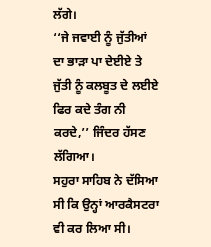ਲੱਗੇ।
‘‘ਜੇ ਜਵਾਈ ਨੂੰ ਜੁੱਤੀਆਂ ਦਾ ਭਾੜਾ ਪਾ ਦੇਈਏ ਤੇ ਜੁੱਤੀ ਨੂੰ ਕਲਬੂਤ ਦੇ ਲਈਏ ਫਿਰ ਕਦੇ ਤੰਗ ਨੀ ਕਰਦੇ,’’ ਜਿੰਦਰ ਹੱਸਣ ਲੱਗਿਆ।
ਸਹੁਰਾ ਸਾਹਿਬ ਨੇ ਦੱਸਿਆ ਸੀ ਕਿ ਉਨ੍ਹਾਂ ਆਰਕੈਸਟਰਾ ਵੀ ਕਰ ਲਿਆ ਸੀ।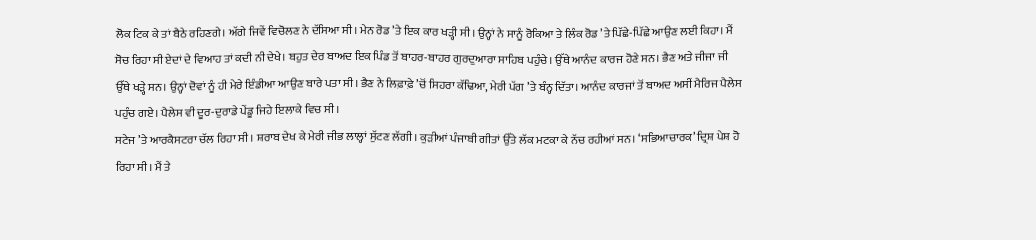ਲੋਕ ਟਿਕ ਕੇ ਤਾਂ ਬੈਠੇ ਰਹਿਣਗੇ। ਅੱਗੇ ਜਿਵੇਂ ਵਿਚੋਲਣ ਨੇ ਦੱਸਿਆ ਸੀ। ਮੇਨ ਰੋਡ ’ਤੇ ਇਕ ਕਾਰ ਖੜ੍ਹੀ ਸੀ। ਉਨ੍ਹਾਂ ਨੇ ਸਾਨੂੰ ਰੋਕਿਆ ਤੇ ਲਿੰਕ ਰੋਡ ’ਤੇ ਪਿੱਛੇ-ਪਿੱਛੇ ਆਉਣ ਲਈ ਕਿਹਾ। ਮੈਂ ਸੋਚ ਰਿਹਾ ਸੀ ਏਦਾਂ ਦੇ ਵਿਆਹ ਤਾਂ ਕਦੀ ਨੀ ਦੇਖੇ। ਬਹੁਤ ਦੇਰ ਬਾਅਦ ਇਕ ਪਿੰਡ ਤੋਂ ਬਾਹਰ-ਬਾਹਰ ਗੁਰਦੁਆਰਾ ਸਾਹਿਬ ਪਹੁੰਚੇ। ਉੱਥੇ ਆਨੰਦ ਕਾਰਜ ਹੋਣੇ ਸਨ। ਭੈਣ ਅਤੇ ਜੀਜਾ ਜੀ ਉੱਥੇ ਖੜ੍ਹੇ ਸਨ। ਉਨ੍ਹਾਂ ਦੋਵਾਂ ਨੂੰ ਹੀ ਮੇਰੇ ਇੰਡੀਆ ਆਉਣ ਬਾਰੇ ਪਤਾ ਸੀ। ਭੈਣ ਨੇ ਲਿਫ਼ਾਫ਼ੇ ’ਚੋਂ ਸਿਹਰਾ ਕੱਢਿਆ, ਮੇਰੀ ਪੱਗ ’ਤੇ ਬੰਨ੍ਹ ਦਿੱਤਾ। ਆਨੰਦ ਕਾਰਜਾਂ ਤੋਂ ਬਾਅਦ ਅਸੀਂ ਮੈਰਿਜ ਪੈਲੇਸ ਪਹੁੰਚ ਗਏ। ਪੈਲੇਸ ਵੀ ਦੂਰ-ਦੁਰਾਡੇ ਪੇਂਡੂ ਜਿਹੇ ਇਲਾਕੇ ਵਿਚ ਸੀ।
ਸਟੇਜ ’ਤੇ ਆਰਕੈਸਟਰਾ ਚੱਲ ਰਿਹਾ ਸੀ। ਸ਼ਰਾਬ ਦੇਖ ਕੇ ਮੇਰੀ ਜੀਭ ਲਾਲ੍ਹਾਂ ਸੁੱਟਣ ਲੱਗੀ। ਕੁੜੀਆਂ ਪੰਜਾਬੀ ਗੀਤਾਂ ਉੱਤੇ ਲੱਕ ਮਟਕਾ ਕੇ ਨੱਚ ਰਹੀਆਂ ਸਨ। ‘ਸਭਿਆਚਾਰਕ’ ਦ੍ਰਿਸ਼ ਪੇਸ਼ ਹੋ ਰਿਹਾ ਸੀ। ਮੈਂ ਤੇ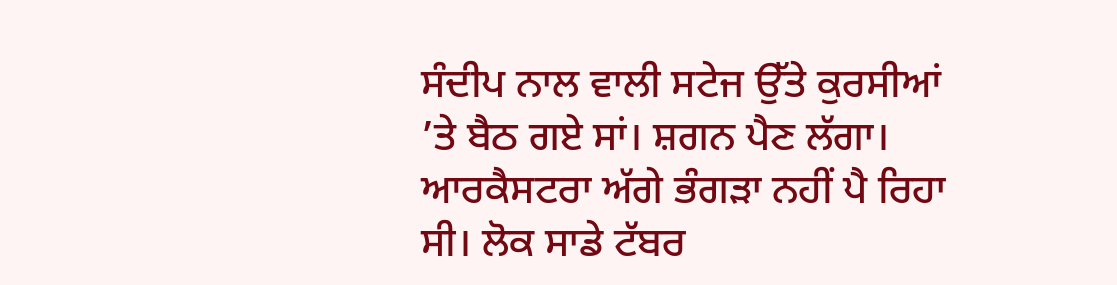ਸੰਦੀਪ ਨਾਲ ਵਾਲੀ ਸਟੇਜ ਉੱਤੇ ਕੁਰਸੀਆਂ ’ਤੇ ਬੈਠ ਗਏ ਸਾਂ। ਸ਼ਗਨ ਪੈਣ ਲੱਗਾ।
ਆਰਕੈਸਟਰਾ ਅੱਗੇ ਭੰਗੜਾ ਨਹੀਂ ਪੈ ਰਿਹਾ ਸੀ। ਲੋਕ ਸਾਡੇ ਟੱਬਰ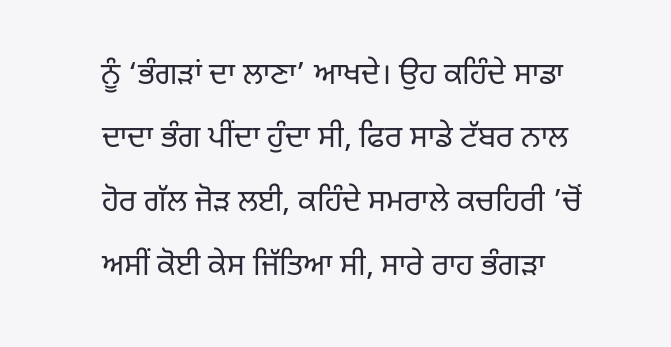ਨੂੰ ‘ਭੰਗੜਾਂ ਦਾ ਲਾਣਾ’ ਆਖਦੇ। ਉਹ ਕਹਿੰਦੇ ਸਾਡਾ ਦਾਦਾ ਭੰਗ ਪੀਂਦਾ ਹੁੰਦਾ ਸੀ, ਫਿਰ ਸਾਡੇ ਟੱਬਰ ਨਾਲ ਹੋਰ ਗੱਲ ਜੋੜ ਲਈ, ਕਹਿੰਦੇ ਸਮਰਾਲੇ ਕਚਹਿਰੀ ’ਚੋਂ ਅਸੀਂ ਕੋਈ ਕੇਸ ਜਿੱਤਿਆ ਸੀ, ਸਾਰੇ ਰਾਹ ਭੰਗੜਾ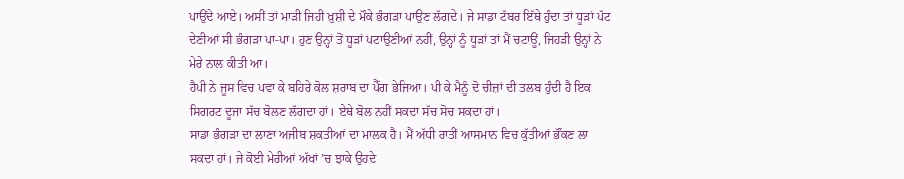ਪਾਉਂਦੇ ਆਏ। ਅਸੀਂ ਤਾਂ ਮਾੜੀ ਜਿਹੀ ਖ਼ੁਸ਼ੀ ਦੇ ਮੌਕੇ ਭੰਗੜਾ ਪਾਉਣ ਲੱਗਦੇ। ਜੇ ਸਾਡਾ ਟੱਬਰ ਇੱਥੇ ਹੁੰਦਾ ਤਾਂ ਧੂੜਾਂ ਪੱਟ ਦੇਣੀਆਂ ਸੀ ਭੰਗੜਾ ਪਾ-ਪਾ। ਹੁਣ ਉਨ੍ਹਾਂ ਤੋਂ ਧੂੜਾਂ ਪਟਾਉਣੀਆਂ ਨਹੀਂ, ਉਨ੍ਹਾਂ ਨੂੰ ਧੂੜਾਂ ਤਾਂ ਮੈਂ ਚਟਾਊਂ, ਜਿਹੜੀ ਉਨ੍ਹਾਂ ਨੇ ਮੇਰੇ ਨਾਲ ਕੀਤੀ ਆ।
ਹੈਪੀ ਨੇ ਜੂਸ ਵਿਚ ਪਵਾ ਕੇ ਬਹਿਰੇ ਕੋਲ ਸ਼ਰਾਬ ਦਾ ਪੈੱਗ ਭੇਜਿਆ। ਪੀ ਕੇ ਮੈਨੂੰ ਦੋ ਚੀਜ਼ਾਂ ਦੀ ਤਲਬ ਹੁੰਦੀ ਹੈ ਇਕ ਸਿਗਰਟ ਦੂਜਾ ਸੱਚ ਬੋਲਣ ਲੱਗਦਾ ਹਾਂ। ਏਥੇ ਬੋਲ ਨਹੀਂ ਸਕਦਾ ਸੱਚ ਸੋਚ ਸਕਦਾ ਹਾਂ।
ਸਾਡਾ ਭੰਗੜਾ ਦਾ ਲਾਣਾ ਅਜੀਬ ਸ਼ਕਤੀਆਂ ਦਾ ਮਾਲਕ ਹੈ। ਮੈਂ ਅੱਧੀ ਰਾਤੀਂ ਆਸਮਾਨ ਵਿਚ ਕੁੱਤੀਆਂ ਭੌਂਕਣ ਲਾ ਸਕਦਾ ਹਾਂ। ਜੇ ਕੋਈ ਮੇਰੀਆਂ ਅੱਖਾਂ ’ਚ ਝਾਕੇ ਉਹਦੇ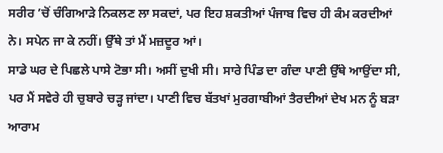ਸਰੀਰ ’ਚੋਂ ਚੰਗਿਆੜੇ ਨਿਕਲਣ ਲਾ ਸਕਦਾਂ, ਪਰ ਇਹ ਸ਼ਕਤੀਆਂ ਪੰਜਾਬ ਵਿਚ ਹੀ ਕੰਮ ਕਰਦੀਆਂ ਨੇ। ਸਪੇਨ ਜਾ ਕੇ ਨਹੀਂ। ਉੱਥੇ ਤਾਂ ਮੈਂ ਮਜ਼ਦੂਰ ਆਂ।
ਸਾਡੇ ਘਰ ਦੇ ਪਿਛਲੇ ਪਾਸੇ ਟੋਭਾ ਸੀ। ਅਸੀਂ ਦੁਖੀ ਸੀ। ਸਾਰੇ ਪਿੰਡ ਦਾ ਗੰਦਾ ਪਾਣੀ ਉੱਥੇ ਆਉਂਦਾ ਸੀ, ਪਰ ਮੈਂ ਸਵੇਰੇ ਹੀ ਚੁਬਾਰੇ ਚੜ੍ਹ ਜਾਂਦਾ। ਪਾਣੀ ਵਿਚ ਬੱਤਖਾਂ ਮੁਰਗਾਬੀਆਂ ਤੈਰਦੀਆਂ ਦੇਖ ਮਨ ਨੂੰ ਬੜਾ ਆਰਾਮ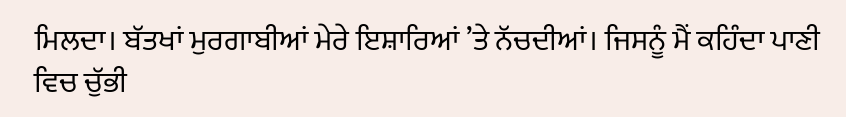ਮਿਲਦਾ। ਬੱਤਖਾਂ ਮੁਰਗਾਬੀਆਂ ਮੇਰੇ ਇਸ਼ਾਰਿਆਂ ’ਤੇ ਨੱਚਦੀਆਂ। ਜਿਸਨੂੰ ਮੈਂ ਕਹਿੰਦਾ ਪਾਣੀ ਵਿਚ ਚੁੱਭੀ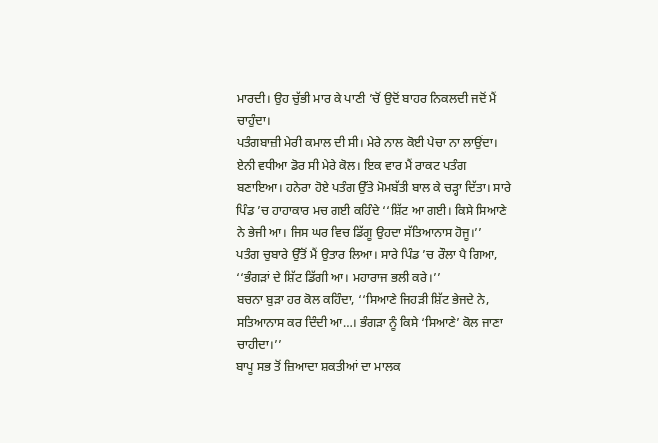ਮਾਰਦੀ। ਉਹ ਚੁੱਭੀ ਮਾਰ ਕੇ ਪਾਣੀ ’ਚੋਂ ਉਦੋਂ ਬਾਹਰ ਨਿਕਲਦੀ ਜਦੋਂ ਮੈਂ ਚਾਹੁੰਦਾ।
ਪਤੰਗਬਾਜ਼ੀ ਮੇਰੀ ਕਮਾਲ ਦੀ ਸੀ। ਮੇਰੇ ਨਾਲ ਕੋਈ ਪੇਚਾ ਨਾ ਲਾਉਂਦਾ। ਏਨੀ ਵਧੀਆ ਡੋਰ ਸੀ ਮੇਰੇ ਕੋਲ। ਇਕ ਵਾਰ ਮੈਂ ਰਾਕਟ ਪਤੰਗ ਬਣਾਇਆ। ਹਨੇਰਾ ਹੋਏ ਪਤੰਗ ਉੱਤੇ ਮੋਮਬੱਤੀ ਬਾਲ ਕੇ ਚੜ੍ਹਾ ਦਿੱਤਾ। ਸਾਰੇ ਪਿੰਡ ’ਚ ਹਾਹਾਕਾਰ ਮਚ ਗਈ ਕਹਿੰਦੇ ‘‘ਸ਼ਿੱਟ ਆ ਗਈ। ਕਿਸੇ ਸਿਆਣੇ ਨੇ ਭੇਜੀ ਆ। ਜਿਸ ਘਰ ਵਿਚ ਡਿੱਗੂ ਉਹਦਾ ਸੱਤਿਆਨਾਸ ਹੋਜੂ।’’
ਪਤੰਗ ਚੁਬਾਰੇ ਉੱਤੋਂ ਮੈਂ ਉਤਾਰ ਲਿਆ। ਸਾਰੇ ਪਿੰਡ ’ਚ ਰੌਲਾ ਪੈ ਗਿਆ, ‘‘ਭੰਗੜਾਂ ਦੇ ਸ਼ਿੱਟ ਡਿੱਗੀ ਆ। ਮਹਾਰਾਜ ਭਲੀ ਕਰੇ।’’
ਬਚਨਾ ਬੁੜਾ ਹਰ ਕੋਲ ਕਹਿੰਦਾ, ‘‘ਸਿਆਣੇ ਜਿਹੜੀ ਸ਼ਿੱਟ ਭੇਜਦੇ ਨੇ, ਸਤਿਆਨਾਸ ਕਰ ਦਿੰਦੀ ਆ…। ਭੰਗੜਾ ਨੂੰ ਕਿਸੇ ‘ਸਿਆਣੇ’ ਕੋਲ ਜਾਣਾ ਚਾਹੀਦਾ।’’
ਬਾਪੂ ਸਭ ਤੋਂ ਜ਼ਿਆਦਾ ਸ਼ਕਤੀਆਂ ਦਾ ਮਾਲਕ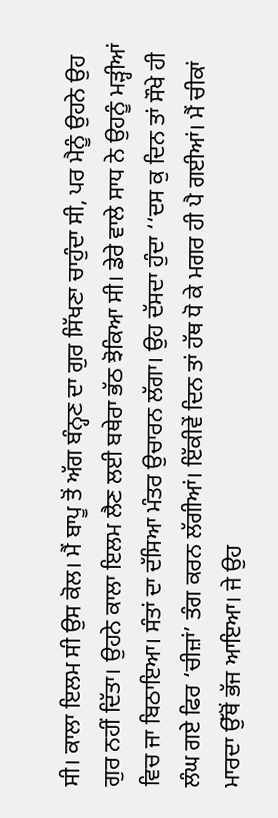ਸੀ। ਕਾਲਾ ਇਲਮ ਸੀ ਉਸ ਕੋਲ। ਮੈਂ ਬਾਪੂ ਤੋਂ ਅੱਗ ਬੰਨ੍ਹਣ ਦਾ ਗੁਰ ਸਿੱਖਣਾ ਚਾਹੁੰਦਾ ਸੀ, ਪਰ ਮੈਨੂੰ ਉਹਨੇ ਉਹ ਗੁਰ ਨਹੀਂ ਦਿੱਤਾ। ਉਹਨੇ ਕਾਲਾ ਇਲਮ ਲੈਣ ਲਈ ਬਥੇਰਾ ਭੱਠ ਝੋਕਿਆ ਸੀ। ਡੇਰੇ ਵਾਲੇ ਸਾਧ ਨੇ ਉਹਨੂੰ ਮੜ੍ਹੀਆਂ ਵਿਚ ਜਾ ਬਿਠਾਇਆ। ਸੰਤਾਂ ਦਾ ਦੱਸਿਆ ਮੰਤਰ ਉਚਾਰਨ ਲੱਗਾ। ਉਹ ਦੱਸਦਾ ਹੁੰਦਾ ‘‘ਦਸ ਕੁ ਦਿਨ ਤਾਂ ਸੌਖੇ ਹੀ ਲੰਘ ਗਏ ਫਿਰ ‘ਚੀਜ਼ਾਂ’ ਤੰਗ ਕਰਨ ਲੱਗੀਆਂ। ਇੱਕੀਵੇਂ ਦਿਨ ਤਾਂ ਹੱਥ ਧੋ ਕੇ ਮਗਰ ਹੀ ਪੈ ਗਈਆਂ। ਮੈਂ ਚੀਕਾਂ ਮਾਰਦਾ ਉੱਥੋਂ ਭੱਜ ਆਇਆ। ਜੇ ਉਹ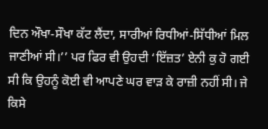ਦਿਨ ਔਖਾ-ਸੌਖਾ ਕੱਟ ਲੈਂਦਾ, ਸਾਰੀਆਂ ਰਿਧੀਆਂ-ਸਿੱਧੀਆਂ ਮਿਲ ਜਾਣੀਆਂ ਸੀ।’’ ਪਰ ਫਿਰ ਵੀ ਉਹਦੀ ‘ਇੱਜ਼ਤ’ ਏਨੀ ਕੁ ਹੋ ਗਈ ਸੀ ਕਿ ਉਹਨੂੰ ਕੋਈ ਵੀ ਆਪਣੇ ਘਰ ਵਾੜ ਕੇ ਰਾਜ਼ੀ ਨਹੀਂ ਸੀ। ਜੇ ਕਿਸੇ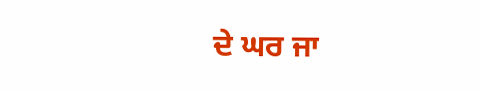ਦੇ ਘਰ ਜਾ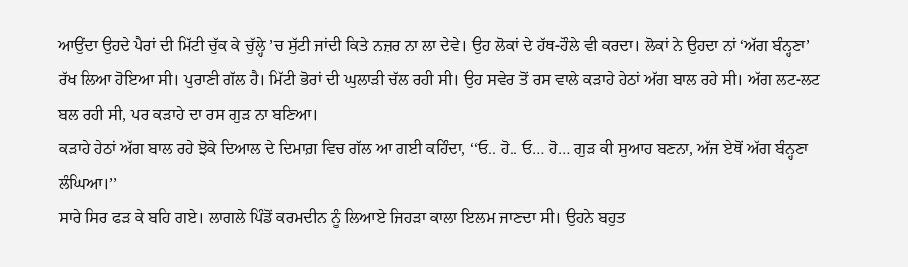ਆਉਂਦਾ ਉਹਦੇ ਪੈਰਾਂ ਦੀ ਮਿੱਟੀ ਚੁੱਕ ਕੇ ਚੁੱਲ੍ਹੇ ’ਚ ਸੁੱਟੀ ਜਾਂਦੀ ਕਿਤੇ ਨਜ਼ਰ ਨਾ ਲਾ ਦੇਵੇ। ਉਹ ਲੋਕਾਂ ਦੇ ਹੱਥ-ਹੌਲੇ ਵੀ ਕਰਦਾ। ਲੋਕਾਂ ਨੇ ਉਹਦਾ ਨਾਂ ‘ਅੱਗ ਬੰਨ੍ਹਣਾ’ ਰੱਖ ਲਿਆ ਹੋਇਆ ਸੀ। ਪੁਰਾਣੀ ਗੱਲ ਹੈ। ਮਿੱਟੀ ਭੋਰਾਂ ਦੀ ਘੁਲਾੜੀ ਚੱਲ ਰਹੀ ਸੀ। ਉਹ ਸਵੇਰ ਤੋਂ ਰਸ ਵਾਲੇ ਕੜਾਹੇ ਹੇਠਾਂ ਅੱਗ ਬਾਲ ਰਹੇ ਸੀ। ਅੱਗ ਲਟ-ਲਟ ਬਲ ਰਹੀ ਸੀ, ਪਰ ਕੜਾਹੇ ਦਾ ਰਸ ਗੁੜ ਨਾ ਬਣਿਆ।
ਕੜਾਹੇ ਹੇਠਾਂ ਅੱਗ ਬਾਲ ਰਹੇ ਝੋਕੇ ਦਿਆਲ ਦੇ ਦਿਮਾਗ਼ ਵਿਚ ਗੱਲ ਆ ਗਈ ਕਹਿੰਦਾ, ‘‘ਓ.. ਹੋ.. ਓ… ਹੋ… ਗੁੜ ਕੀ ਸੁਆਹ ਬਣਨਾ, ਅੱਜ ਏਥੋਂ ਅੱਗ ਬੰਨ੍ਹਣਾ ਲੰਘਿਆ।’’
ਸਾਰੇ ਸਿਰ ਫੜ ਕੇ ਬਹਿ ਗਏ। ਲਾਗਲੇ ਪਿੰਡੋਂ ਕਰਮਦੀਨ ਨੂੰ ਲਿਆਏ ਜਿਹੜਾ ਕਾਲਾ ਇਲਮ ਜਾਣਦਾ ਸੀ। ਉਹਨੇ ਬਹੁਤ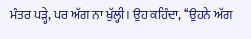ਮੰਤਰ ਪੜ੍ਹੇ, ਪਰ ਅੱਗ ਨਾ ਖੁੱਲ੍ਹੀ। ਉਹ ਕਹਿੰਦਾ, ‘‘ਉਹਨੇ ਅੱਗ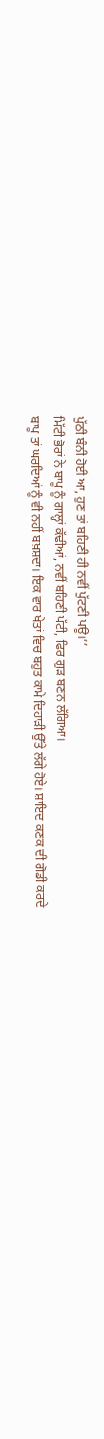ਪੁੱਠੀ ਬੰਨੀ ਹੋਈ ਆ, ਹੁਣ ਤਾਂ ਬਹਿਣੀ ਹੀ ਨਵੀਂ ਪੁੱਟਣੀ ਪਊ।’’
ਮਿੱਟੀ ਭੋਰਾਂ ਨੇ ਬਾਪੂ ਨੂੰ ਗਾਲ੍ਹਾਂ ਕੱਢੀਆਂ, ਨਵੀਂ ਬਹਿਣੀ ਪੱਟੀ, ਫਿਰ ਗੁੜ ਬਣਨ ਲੱਗਿਆ।
ਬਾਪੂ ਤਾਂ ਘਰਦਿਆਂ ਨੂੰ ਵੀ ਨਹੀਂ ਬਖ਼ਸ਼ਦਾ। ਇਕ ਵਾਰ ਖੇਤਾਂ ਵਿਚ ਬਹੁਤ ਕਾਮੇ ਦਿਹਾੜੀ ਉੱਤੇ ਲੱਗੇ ਹੋਏ। ਸ਼ਾਇਦ ਕਣਕ ਦੀ ਗੋਡੀ ਕਰਦੇ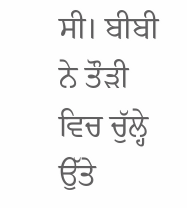ਸੀ। ਬੀਬੀ ਨੇ ਤੌੜੀ ਵਿਚ ਚੁੱਲ੍ਹੇ ਉੱਤੇ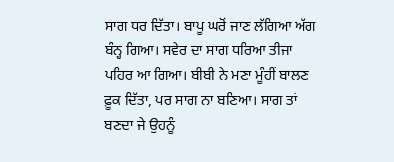ਸਾਗ ਧਰ ਦਿੱਤਾ। ਬਾਪੂ ਘਰੋਂ ਜਾਣ ਲੱਗਿਆ ਅੱਗ ਬੰਨ੍ਹ ਗਿਆ। ਸਵੇਰ ਦਾ ਸਾਗ ਧਰਿਆ ਤੀਜਾ ਪਹਿਰ ਆ ਗਿਆ। ਬੀਬੀ ਨੇ ਮਣਾ ਮੂੰਹੀਂ ਬਾਲਣ ਫ਼ੂਕ ਦਿੱਤਾ, ਪਰ ਸਾਗ ਨਾ ਬਣਿਆ। ਸਾਗ ਤਾਂ ਬਣਦਾ ਜੇ ਉਹਨੂੰ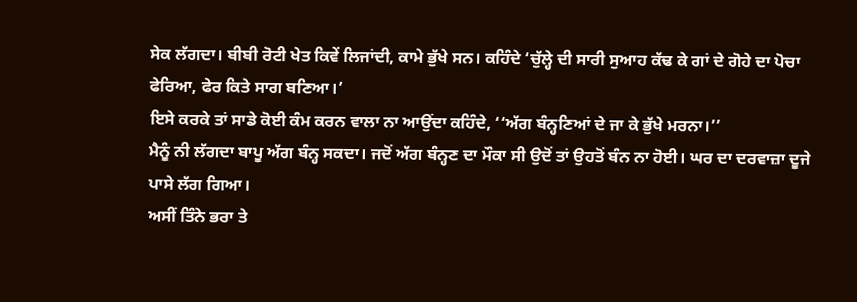ਸੇਕ ਲੱਗਦਾ। ਬੀਬੀ ਰੋਟੀ ਖੇਤ ਕਿਵੇਂ ਲਿਜਾਂਦੀ, ਕਾਮੇ ਭੁੱਖੇ ਸਨ। ਕਹਿੰਦੇ ‘ਚੁੱਲ੍ਹੇ ਦੀ ਸਾਰੀ ਸੁਆਹ ਕੱਢ ਕੇ ਗਾਂ ਦੇ ਗੋਹੇ ਦਾ ਪੋਚਾ ਫੇਰਿਆ, ਫੇਰ ਕਿਤੇ ਸਾਗ ਬਣਿਆ।’
ਇਸੇ ਕਰਕੇ ਤਾਂ ਸਾਡੇ ਕੋਈ ਕੰਮ ਕਰਨ ਵਾਲਾ ਨਾ ਆਉਂਦਾ ਕਹਿੰਦੇ, ‘‘ਅੱਗ ਬੰਨ੍ਹਣਿਆਂ ਦੇ ਜਾ ਕੇ ਭੁੱਖੇ ਮਰਨਾ।’’
ਮੈਨੂੰ ਨੀ ਲੱਗਦਾ ਬਾਪੂ ਅੱਗ ਬੰਨ੍ਹ ਸਕਦਾ। ਜਦੋਂ ਅੱਗ ਬੰਨ੍ਹਣ ਦਾ ਮੌਕਾ ਸੀ ਉਦੋਂ ਤਾਂ ਉਹਤੋਂ ਬੰਨ ਨਾ ਹੋਈ। ਘਰ ਦਾ ਦਰਵਾਜ਼ਾ ਦੂਜੇ ਪਾਸੇ ਲੱਗ ਗਿਆ।
ਅਸੀਂ ਤਿੰਨੇ ਭਰਾ ਤੇ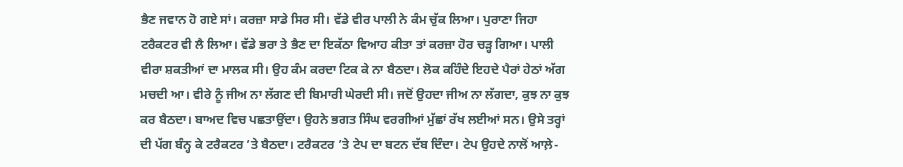ਭੈਣ ਜਵਾਨ ਹੋ ਗਏ ਸਾਂ। ਕਰਜ਼ਾ ਸਾਡੇ ਸਿਰ ਸੀ। ਵੱਡੇ ਵੀਰ ਪਾਲੀ ਨੇ ਕੰਮ ਚੁੱਕ ਲਿਆ। ਪੁਰਾਣਾ ਜਿਹਾ ਟਰੈਕਟਰ ਵੀ ਲੈ ਲਿਆ। ਵੱਡੇ ਭਰਾ ਤੇ ਭੈਣ ਦਾ ਇਕੱਠਾ ਵਿਆਹ ਕੀਤਾ ਤਾਂ ਕਰਜ਼ਾ ਹੋਰ ਚੜ੍ਹ ਗਿਆ। ਪਾਲੀ ਵੀਰਾ ਸ਼ਕਤੀਆਂ ਦਾ ਮਾਲਕ ਸੀ। ਉਹ ਕੰਮ ਕਰਦਾ ਟਿਕ ਕੇ ਨਾ ਬੈਠਦਾ। ਲੋਕ ਕਹਿੰਦੇ ਇਹਦੇ ਪੈਰਾਂ ਹੇਠਾਂ ਅੱਗ ਮਚਦੀ ਆ। ਵੀਰੇ ਨੂੰ ਜੀਅ ਨਾ ਲੱਗਣ ਦੀ ਬਿਮਾਰੀ ਘੇਰਦੀ ਸੀ। ਜਦੋਂ ਉਹਦਾ ਜੀਅ ਨਾ ਲੱਗਦਾ, ਕੁਝ ਨਾ ਕੁਝ ਕਰ ਬੈਠਦਾ। ਬਾਅਦ ਵਿਚ ਪਛਤਾਉਂਦਾ। ਉਹਨੇ ਭਗਤ ਸਿੰਘ ਵਰਗੀਆਂ ਮੁੱਛਾਂ ਰੱਖ ਲਈਆਂ ਸਨ। ਉਸੇ ਤਰ੍ਹਾਂ ਦੀ ਪੱਗ ਬੰਨ੍ਹ ਕੇ ਟਰੈਕਟਰ ’ਤੇ ਬੈਠਦਾ। ਟਰੈਕਟਰ ’ਤੇ ਟੇਪ ਦਾ ਬਟਨ ਦੱਬ ਦਿੰਦਾ। ਟੇਪ ਉਹਦੇ ਨਾਲੋਂ ਆਲ਼ੇ-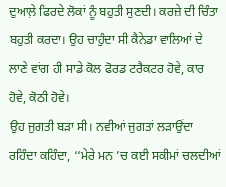ਦੁਆਲ਼ੇ ਫਿਰਦੇ ਲੋਕਾਂ ਨੂੰ ਬਹੁਤੀ ਸੁਣਦੀ। ਕਰਜ਼ੇ ਦੀ ਚਿੰਤਾ ਬਹੁਤੀ ਕਰਦਾ। ਉਹ ਚਾਹੁੰਦਾ ਸੀ ਕੈਨੇਡਾ ਵਾਲਿਆਂ ਦੇ ਲਾਣੇ ਵਾਂਗ ਹੀ ਸਾਡੇ ਕੋਲ ਫੋਰਡ ਟਰੈਕਟਰ ਹੋਵੇ, ਕਾਰ ਹੋਵੇ, ਕੋਠੀ ਹੋਵੇ।
ਉਹ ਜੁਗਤੀ ਬੜਾ ਸੀ। ਨਵੀਆਂ ਜੁਗਤਾਂ ਲੜਾਉਂਦਾ ਰਹਿੰਦਾ ਕਹਿੰਦਾ, ‘‘ਮੇਰੇ ਮਨ ’ਚ ਕਈ ਸਕੀਮਾਂ ਚਲਦੀਆਂ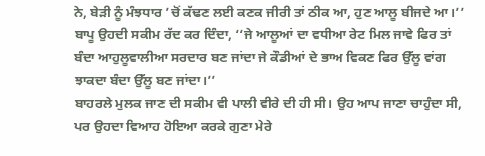ਨੇ, ਬੇੜੀ ਨੂੰ ਮੰਝਧਾਰ ’ਚੋਂ ਕੱਢਣ ਲਈ ਕਣਕ ਜੀਰੀ ਤਾਂ ਠੀਕ ਆ, ਹੁਣ ਆਲੂ ਬੀਜਦੇ ਆ।’’
ਬਾਪੂ ਉਹਦੀ ਸਕੀਮ ਰੱਦ ਕਰ ਦਿੰਦਾ, ‘‘ਜੇ ਆਲੂਆਂ ਦਾ ਵਧੀਆ ਰੇਟ ਮਿਲ ਜਾਵੇ ਫਿਰ ਤਾਂ ਬੰਦਾ ਆਹੁਲੂਵਾਲੀਆ ਸਰਦਾਰ ਬਣ ਜਾਂਦਾ ਜੇ ਕੌਡੀਆਂ ਦੇ ਭਾਅ ਵਿਕਣ ਫਿਰ ਉੱਲੂ ਵਾਂਗ ਝਾਕਦਾ ਬੰਦਾ ਉੱਲੂ ਬਣ ਜਾਂਦਾ।’’
ਬਾਹਰਲੇ ਮੁਲਕ ਜਾਣ ਦੀ ਸਕੀਮ ਵੀ ਪਾਲੀ ਵੀਰੇ ਦੀ ਹੀ ਸੀ। ਉਹ ਆਪ ਜਾਣਾ ਚਾਹੁੰਦਾ ਸੀ, ਪਰ ਉਹਦਾ ਵਿਆਹ ਹੋਇਆ ਕਰਕੇ ਗੁਣਾ ਮੇਰੇ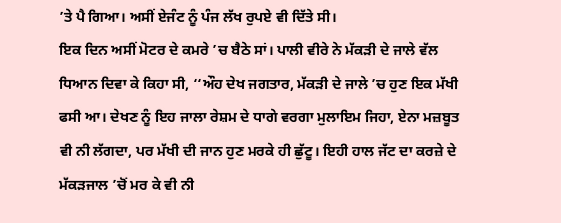’ਤੇ ਪੈ ਗਿਆ। ਅਸੀਂ ਏਜੰਟ ਨੂੰ ਪੰਜ ਲੱਖ ਰੁਪਏ ਵੀ ਦਿੱਤੇ ਸੀ।
ਇਕ ਦਿਨ ਅਸੀਂ ਮੋਟਰ ਦੇ ਕਮਰੇ ’ਚ ਬੈਠੇ ਸਾਂ। ਪਾਲੀ ਵੀਰੇ ਨੇ ਮੱਕੜੀ ਦੇ ਜਾਲੇ ਵੱਲ ਧਿਆਨ ਦਿਵਾ ਕੇ ਕਿਹਾ ਸੀ, ‘‘ਔਹ ਦੇਖ ਜਗਤਾਰ, ਮੱਕੜੀ ਦੇ ਜਾਲੇ ’ਚ ਹੁਣ ਇਕ ਮੱਖੀ ਫਸੀ ਆ। ਦੇਖਣ ਨੂੰ ਇਹ ਜਾਲਾ ਰੇਸ਼ਮ ਦੇ ਧਾਗੇ ਵਰਗਾ ਮੁਲਾਇਮ ਜਿਹਾ, ਏਨਾ ਮਜ਼ਬੂਤ ਵੀ ਨੀ ਲੱਗਦਾ, ਪਰ ਮੱਖੀ ਦੀ ਜਾਨ ਹੁਣ ਮਰਕੇ ਹੀ ਛੁੱਟੂ। ਇਹੀ ਹਾਲ ਜੱਟ ਦਾ ਕਰਜ਼ੇ ਦੇ ਮੱਕੜਜਾਲ ’ਚੋਂ ਮਰ ਕੇ ਵੀ ਨੀ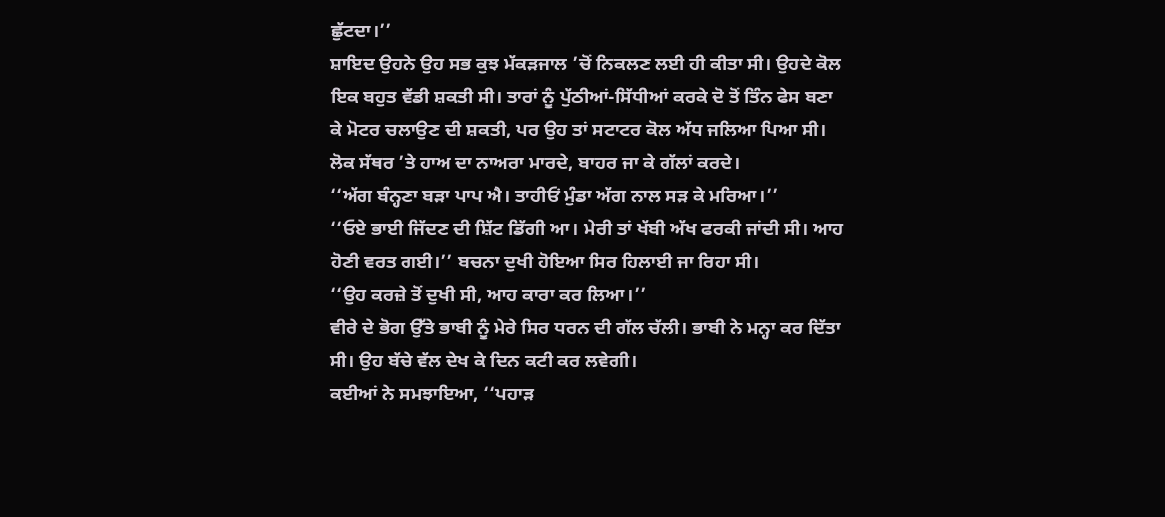ਛੁੱਟਦਾ।’’
ਸ਼ਾਇਦ ਉਹਨੇ ਉਹ ਸਭ ਕੁਝ ਮੱਕੜਜਾਲ ’ਚੋਂ ਨਿਕਲਣ ਲਈ ਹੀ ਕੀਤਾ ਸੀ। ਉਹਦੇ ਕੋਲ ਇਕ ਬਹੁਤ ਵੱਡੀ ਸ਼ਕਤੀ ਸੀ। ਤਾਰਾਂ ਨੂੰ ਪੁੱਠੀਆਂ-ਸਿੱਧੀਆਂ ਕਰਕੇ ਦੋ ਤੋਂ ਤਿੰਨ ਫੇਸ ਬਣਾ ਕੇ ਮੋਟਰ ਚਲਾਉਣ ਦੀ ਸ਼ਕਤੀ, ਪਰ ਉਹ ਤਾਂ ਸਟਾਟਰ ਕੋਲ ਅੱਧ ਜਲਿਆ ਪਿਆ ਸੀ।
ਲੋਕ ਸੱਥਰ ’ਤੇ ਹਾਅ ਦਾ ਨਾਅਰਾ ਮਾਰਦੇ, ਬਾਹਰ ਜਾ ਕੇ ਗੱਲਾਂ ਕਰਦੇ।
‘‘ਅੱਗ ਬੰਨ੍ਹਣਾ ਬੜਾ ਪਾਪ ਐ। ਤਾਹੀਓਂ ਮੁੰਡਾ ਅੱਗ ਨਾਲ ਸੜ ਕੇ ਮਰਿਆ।’’
‘‘ਓਏ ਭਾਈ ਜਿੱਦਣ ਦੀ ਸ਼ਿੱਟ ਡਿੱਗੀ ਆ। ਮੇਰੀ ਤਾਂ ਖੱਬੀ ਅੱਖ ਫਰਕੀ ਜਾਂਦੀ ਸੀ। ਆਹ ਹੋਣੀ ਵਰਤ ਗਈ।’’ ਬਚਨਾ ਦੁਖੀ ਹੋਇਆ ਸਿਰ ਹਿਲਾਈ ਜਾ ਰਿਹਾ ਸੀ।
‘‘ਉਹ ਕਰਜ਼ੇ ਤੋਂ ਦੁਖੀ ਸੀ, ਆਹ ਕਾਰਾ ਕਰ ਲਿਆ।’’
ਵੀਰੇ ਦੇ ਭੋਗ ਉੱਤੇ ਭਾਬੀ ਨੂੰ ਮੇਰੇ ਸਿਰ ਧਰਨ ਦੀ ਗੱਲ ਚੱਲੀ। ਭਾਬੀ ਨੇ ਮਨ੍ਹਾ ਕਰ ਦਿੱਤਾ ਸੀ। ਉਹ ਬੱਚੇ ਵੱਲ ਦੇਖ ਕੇ ਦਿਨ ਕਟੀ ਕਰ ਲਵੇਗੀ।
ਕਈਆਂ ਨੇ ਸਮਝਾਇਆ, ‘‘ਪਹਾੜ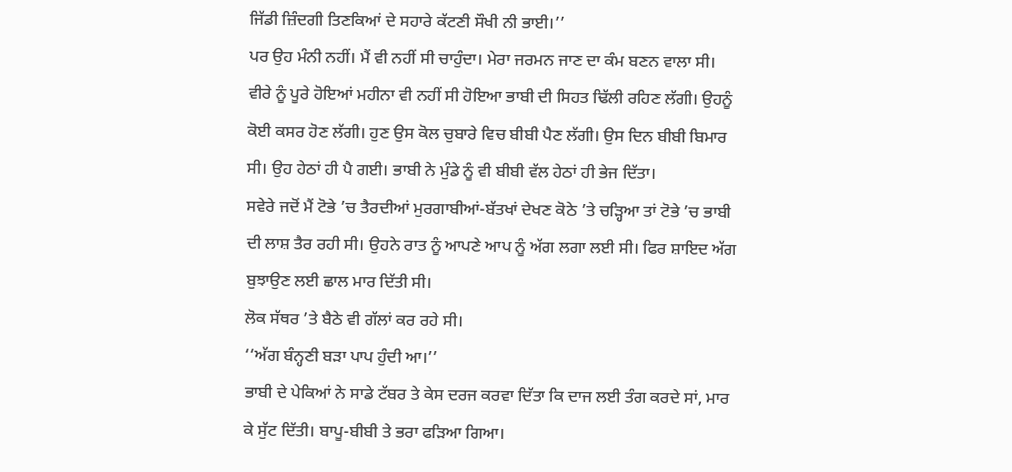ਜਿੱਡੀ ਜ਼ਿੰਦਗੀ ਤਿਣਕਿਆਂ ਦੇ ਸਹਾਰੇ ਕੱਟਣੀ ਸੌਖੀ ਨੀ ਭਾਈ।’’
ਪਰ ਉਹ ਮੰਨੀ ਨਹੀਂ। ਮੈਂ ਵੀ ਨਹੀਂ ਸੀ ਚਾਹੁੰਦਾ। ਮੇਰਾ ਜਰਮਨ ਜਾਣ ਦਾ ਕੰਮ ਬਣਨ ਵਾਲਾ ਸੀ।
ਵੀਰੇ ਨੂੰ ਪੂਰੇ ਹੋਇਆਂ ਮਹੀਨਾ ਵੀ ਨਹੀਂ ਸੀ ਹੋਇਆ ਭਾਬੀ ਦੀ ਸਿਹਤ ਢਿੱਲੀ ਰਹਿਣ ਲੱਗੀ। ਉਹਨੂੰ ਕੋਈ ਕਸਰ ਹੋਣ ਲੱਗੀ। ਹੁਣ ਉਸ ਕੋਲ ਚੁਬਾਰੇ ਵਿਚ ਬੀਬੀ ਪੈਣ ਲੱਗੀ। ਉਸ ਦਿਨ ਬੀਬੀ ਬਿਮਾਰ ਸੀ। ਉਹ ਹੇਠਾਂ ਹੀ ਪੈ ਗਈ। ਭਾਬੀ ਨੇ ਮੁੰਡੇ ਨੂੰ ਵੀ ਬੀਬੀ ਵੱਲ ਹੇਠਾਂ ਹੀ ਭੇਜ ਦਿੱਤਾ।
ਸਵੇਰੇ ਜਦੋਂ ਮੈਂ ਟੋਭੇ ’ਚ ਤੈਰਦੀਆਂ ਮੁਰਗਾਬੀਆਂ-ਬੱਤਖਾਂ ਦੇਖਣ ਕੋਠੇ ’ਤੇ ਚੜ੍ਹਿਆ ਤਾਂ ਟੋਭੇ ’ਚ ਭਾਬੀ ਦੀ ਲਾਸ਼ ਤੈਰ ਰਹੀ ਸੀ। ਉਹਨੇ ਰਾਤ ਨੂੰ ਆਪਣੇ ਆਪ ਨੂੰ ਅੱਗ ਲਗਾ ਲਈ ਸੀ। ਫਿਰ ਸ਼ਾਇਦ ਅੱਗ ਬੁਝਾਉਣ ਲਈ ਛਾਲ ਮਾਰ ਦਿੱਤੀ ਸੀ।
ਲੋਕ ਸੱਥਰ ’ਤੇ ਬੈਠੇ ਵੀ ਗੱਲਾਂ ਕਰ ਰਹੇ ਸੀ।
‘‘ਅੱਗ ਬੰਨ੍ਹਣੀ ਬੜਾ ਪਾਪ ਹੁੰਦੀ ਆ।’’
ਭਾਬੀ ਦੇ ਪੇਕਿਆਂ ਨੇ ਸਾਡੇ ਟੱਬਰ ਤੇ ਕੇਸ ਦਰਜ ਕਰਵਾ ਦਿੱਤਾ ਕਿ ਦਾਜ ਲਈ ਤੰਗ ਕਰਦੇ ਸਾਂ, ਮਾਰ ਕੇ ਸੁੱਟ ਦਿੱਤੀ। ਬਾਪੂ-ਬੀਬੀ ਤੇ ਭਰਾ ਫੜਿਆ ਗਿਆ।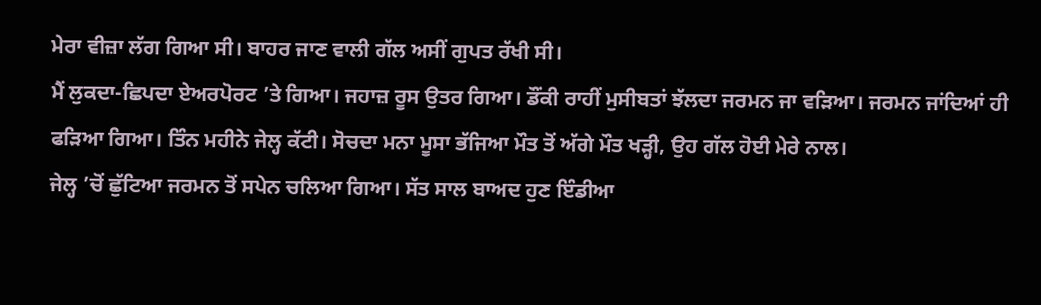ਮੇਰਾ ਵੀਜ਼ਾ ਲੱਗ ਗਿਆ ਸੀ। ਬਾਹਰ ਜਾਣ ਵਾਲੀ ਗੱਲ ਅਸੀਂ ਗੁਪਤ ਰੱਖੀ ਸੀ।
ਮੈਂ ਲੁਕਦਾ-ਛਿਪਦਾ ਏਅਰਪੋਰਟ ’ਤੇ ਗਿਆ। ਜਹਾਜ਼ ਰੂਸ ਉਤਰ ਗਿਆ। ਡੌਂਕੀ ਰਾਹੀਂ ਮੁਸੀਬਤਾਂ ਝੱਲਦਾ ਜਰਮਨ ਜਾ ਵੜਿਆ। ਜਰਮਨ ਜਾਂਦਿਆਂ ਹੀ ਫੜਿਆ ਗਿਆ। ਤਿੰਨ ਮਹੀਨੇ ਜੇਲ੍ਹ ਕੱਟੀ। ਸੋਚਦਾ ਮਨਾ ਮੂਸਾ ਭੱਜਿਆ ਮੌਤ ਤੋਂ ਅੱਗੇ ਮੌਤ ਖੜ੍ਹੀ, ਉਹ ਗੱਲ ਹੋਈ ਮੇਰੇ ਨਾਲ।
ਜੇਲ੍ਹ ’ਚੋਂ ਛੁੱਟਿਆ ਜਰਮਨ ਤੋਂ ਸਪੇਨ ਚਲਿਆ ਗਿਆ। ਸੱਤ ਸਾਲ ਬਾਅਦ ਹੁਣ ਇੰਡੀਆ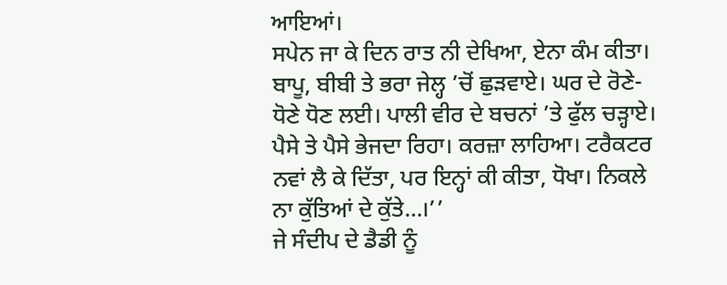ਆਇਆਂ।
ਸਪੇਨ ਜਾ ਕੇ ਦਿਨ ਰਾਤ ਨੀ ਦੇਖਿਆ, ਏਨਾ ਕੰਮ ਕੀਤਾ। ਬਾਪੂ, ਬੀਬੀ ਤੇ ਭਰਾ ਜੇਲ੍ਹ ’ਚੋਂ ਛੁੜਵਾਏ। ਘਰ ਦੇ ਰੋਣੇ-ਧੋਣੇ ਧੋਣ ਲਈ। ਪਾਲੀ ਵੀਰ ਦੇ ਬਚਨਾਂ ’ਤੇ ਫੁੱਲ ਚੜ੍ਹਾਏ। ਪੈਸੇ ਤੇ ਪੈਸੇ ਭੇਜਦਾ ਰਿਹਾ। ਕਰਜ਼ਾ ਲਾਹਿਆ। ਟਰੈਕਟਰ ਨਵਾਂ ਲੈ ਕੇ ਦਿੱਤਾ, ਪਰ ਇਨ੍ਹਾਂ ਕੀ ਕੀਤਾ, ਧੋਖਾ। ਨਿਕਲੇ ਨਾ ਕੁੱਤਿਆਂ ਦੇ ਕੁੱਤੇ…।’’
ਜੇ ਸੰਦੀਪ ਦੇ ਡੈਡੀ ਨੂੰ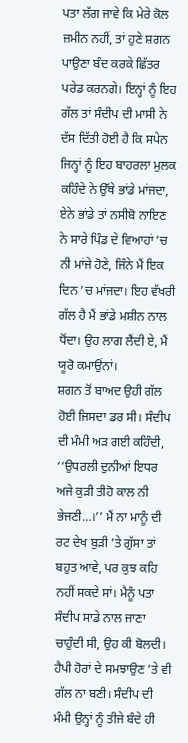ਪਤਾ ਲੱਗ ਜਾਵੇ ਕਿ ਮੇਰੇ ਕੋਲ ਜ਼ਮੀਨ ਨਹੀਂ, ਤਾਂ ਹੁਣੇ ਸ਼ਗਨ ਪਾਉਣਾ ਬੰਦ ਕਰਕੇ ਛਿੱਤਰ ਪਰੇਡ ਕਰਨਗੇ। ਇਨ੍ਹਾਂ ਨੂੰ ਇਹ ਗੱਲ ਤਾਂ ਸੰਦੀਪ ਦੀ ਮਾਸੀ ਨੇ ਦੱਸ ਦਿੱਤੀ ਹੋਈ ਹੈ ਕਿ ਸਪੇਨ ਜਿਨ੍ਹਾਂ ਨੂੰ ਇਹ ਬਾਹਰਲਾ ਮੁਲਕ ਕਹਿੰਦੇ ਨੇ ਉੱਥੇ ਭਾਂਡੇ ਮਾਂਜਦਾ, ਏਨੇ ਭਾਂਡੇ ਤਾਂ ਨਸੀਬੋ ਨਾਇਣ ਨੇ ਸਾਰੇ ਪਿੰਡ ਦੇ ਵਿਆਹਾਂ ’ਚ ਨੀ ਮਾਂਜੇ ਹੋਣੇ, ਜਿੰਨੇ ਮੈਂ ਇਕ ਦਿਨ ’ਚ ਮਾਂਜਦਾ। ਇਹ ਵੱਖਰੀ ਗੱਲ ਹੈ ਮੈਂ ਭਾਂਡੇ ਮਸ਼ੀਨ ਨਾਲ ਧੋਂਦਾ। ਉਹ ਲਾਗ ਲੈਂਦੀ ਏ, ਮੈਂ ਯੂਰੋ ਕਮਾਉਂਨਾਂ।
ਸ਼ਗਨ ਤੋਂ ਬਾਅਦ ਉਹੀ ਗੱਲ ਹੋਈ ਜਿਸਦਾ ਡਰ ਸੀ। ਸੰਦੀਪ ਦੀ ਮੰਮੀ ਅੜ ਗਈ ਕਹਿੰਦੀ, ‘‘ਉਧਰਲੀ ਦੁਨੀਆਂ ਇਧਰ ਅਜੇ ਕੁੜੀ ਤੀਹੋ ਕਾਲ ਨੀ ਭੇਜਣੀ…।’’ ਮੈਂ ਨਾ ਮਾਨੂੰ ਦੀ ਰਟ ਦੇਖ ਬੁੜੀ ’ਤੇ ਗੁੱਸਾ ਤਾਂ ਬਹੁਤ ਆਵੇ, ਪਰ ਕੁਝ ਕਹਿ ਨਹੀਂ ਸਕਦੇ ਸਾਂ। ਮੈਨੂੰ ਪਤਾ ਸੰਦੀਪ ਸਾਡੇ ਨਾਲ ਜਾਣਾ ਚਾਹੁੰਦੀ ਸੀ, ਉਹ ਕੀ ਬੋਲਦੀ। ਹੈਪੀ ਹੋਰਾਂ ਦੇ ਸਮਝਾਉਣ ’ਤੇ ਵੀ ਗੱਲ ਨਾ ਬਣੀ। ਸੰਦੀਪ ਦੀ ਮੰਮੀ ਉਨ੍ਹਾਂ ਨੂੰ ਤੀਜੇ ਬੰਦੇ ਹੀ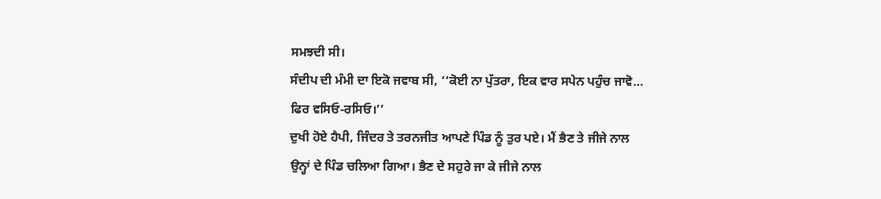ਸਮਝਦੀ ਸੀ।
ਸੰਦੀਪ ਦੀ ਮੰਮੀ ਦਾ ਇਕੋ ਜਵਾਬ ਸੀ, ‘‘ਕੋਈ ਨਾ ਪੁੱਤਰਾ, ਇਕ ਵਾਰ ਸਪੇਨ ਪਹੁੰਚ ਜਾਵੋ… ਫਿਰ ਵਸਿਓ-ਰਸਿਓ।’’
ਦੁਖੀ ਹੋਏ ਹੈਪੀ, ਜਿੰਦਰ ਤੇ ਤਰਨਜੀਤ ਆਪਣੇ ਪਿੰਡ ਨੂੰ ਤੁਰ ਪਏ। ਮੈਂ ਭੈਣ ਤੇ ਜੀਜੇ ਨਾਲ ਉਨ੍ਹਾਂ ਦੇ ਪਿੰਡ ਚਲਿਆ ਗਿਆ। ਭੈਣ ਦੇ ਸਹੁਰੇ ਜਾ ਕੇ ਜੀਜੇ ਨਾਲ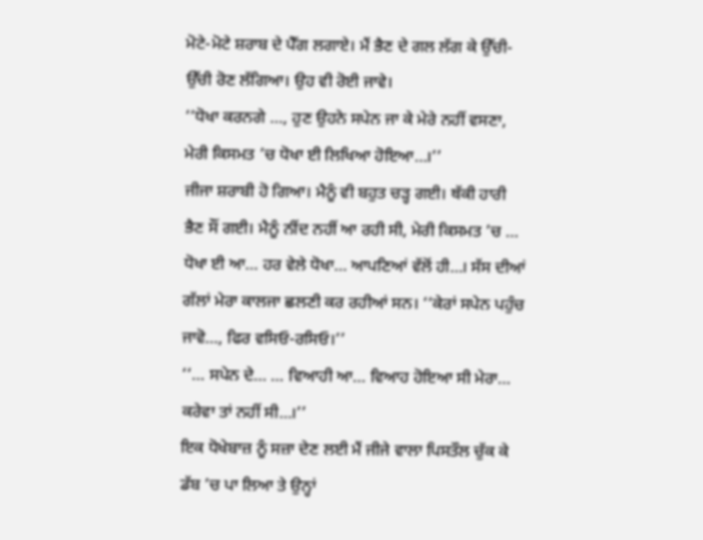ਮੋਟੇ-ਮੋਟੇ ਸ਼ਰਾਬ ਦੇ ਪੈੱਗ ਲਗਾਏ। ਮੈਂ ਭੈਣ ਦੇ ਗਲ ਲੱਗ ਕੇ ਉੱਚੀ-ਉੱਚੀ ਰੋਣ ਲੱਗਿਆ। ਉਹ ਵੀ ਰੋਈ ਜਾਵੇ।
‘‘ਧੋਖਾ ਕਰਨਗੇ …, ਹੁਣ ਉਹਨੇ ਸਪੇਨ ਜਾ ਕੇ ਮੇਰੇ ਨਹੀਂ ਵਸਣਾ, ਮੇਰੀ ਕਿਸਮਤ ’ਚ ਧੋਖਾ ਈ ਲਿਖਿਆ ਹੋਇਆ…।’’
ਜੀਜਾ ਸ਼ਰਾਬੀ ਹੋ ਗਿਆ। ਮੈਨੂੰ ਵੀ ਬਹੁਤ ਚੜ੍ਹ ਗਈ। ਥੱਕੀ ਹਾਰੀ ਭੈਣ ਸੌਂ ਗਈ। ਮੈਨੂੰ ਨੀਂਦ ਨਹੀਂ ਆ ਰਹੀ ਸੀ, ਮੇਰੀ ਕਿਸਮਤ ’ਚ … ਧੋਖਾ ਈ ਆ… ਹਰ ਵੇਲੇ ਧੋਖਾ… ਆਪਣਿਆਂ ਵੱਲੋਂ ਹੀ…। ਸੱਸ ਦੀਆਂ ਗੱਲਾਂ ਮੇਰਾ ਕਾਲਜਾ ਛਲਣੀ ਕਰ ਰਹੀਆਂ ਸਨ। ‘‘ਕੇਰਾਂ ਸਪੇਨ ਪਹੁੰਚ ਜਾਵੋ…, ਫਿਰ ਵਸਿਓ-ਰਸਿਓ।’’
‘‘… ਸਪੇਨ ਦੇ… … ਵਿਆਹੀ ਆ… ਵਿਆਹ ਹੋਇਆ ਸੀ ਮੇਰਾ… ਕਰੇਵਾ ਤਾਂ ਨਹੀਂ ਸੀ…।’’
ਇਕ ਧੋਖੇਬਾਜ਼ ਨੂੰ ਸਜ਼ਾ ਦੇਣ ਲਈ ਮੈਂ ਜੀਜੇ ਵਾਲਾ ਪਿਸਤੌਲ ਚੁੱਕ ਕੇ ਡੱਬ ’ਚ ਪਾ ਲਿਆ ਤੇ ਉਨ੍ਹਾਂ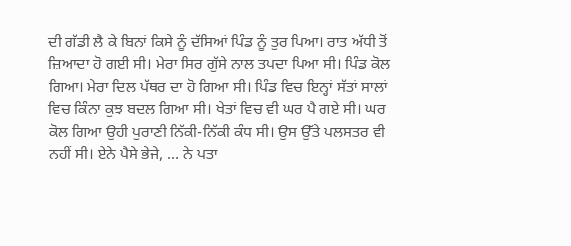ਦੀ ਗੱਡੀ ਲੈ ਕੇ ਬਿਨਾਂ ਕਿਸੇ ਨੂੰ ਦੱਸਿਆਂ ਪਿੰਡ ਨੂੰ ਤੁਰ ਪਿਆ। ਰਾਤ ਅੱਧੀ ਤੋਂ ਜ਼ਿਆਦਾ ਹੋ ਗਈ ਸੀ। ਮੇਰਾ ਸਿਰ ਗੁੱਸੇ ਨਾਲ ਤਪਦਾ ਪਿਆ ਸੀ। ਪਿੰਡ ਕੋਲ ਗਿਆ। ਮੇਰਾ ਦਿਲ ਪੱਥਰ ਦਾ ਹੋ ਗਿਆ ਸੀ। ਪਿੰਡ ਵਿਚ ਇਨ੍ਹਾਂ ਸੱਤਾਂ ਸਾਲਾਂ ਵਿਚ ਕਿੰਨਾ ਕੁਝ ਬਦਲ ਗਿਆ ਸੀ। ਖੇਤਾਂ ਵਿਚ ਵੀ ਘਰ ਪੈ ਗਏ ਸੀ। ਘਰ ਕੋਲ ਗਿਆ ਉਹੀ ਪੁਰਾਣੀ ਨਿੱਕੀ-ਨਿੱਕੀ ਕੰਧ ਸੀ। ਉਸ ਉੱਤੇ ਪਲਸਤਰ ਵੀ ਨਹੀਂ ਸੀ। ਏਨੇ ਪੈਸੇ ਭੇਜੇ, … ਨੇ ਪਤਾ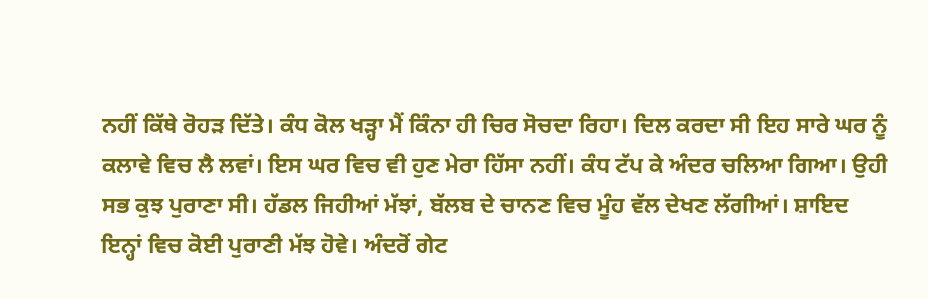ਨਹੀਂ ਕਿੱਥੇ ਰੋਹੜ ਦਿੱਤੇ। ਕੰਧ ਕੋਲ ਖੜ੍ਹਾ ਮੈਂ ਕਿੰਨਾ ਹੀ ਚਿਰ ਸੋਚਦਾ ਰਿਹਾ। ਦਿਲ ਕਰਦਾ ਸੀ ਇਹ ਸਾਰੇ ਘਰ ਨੂੰ ਕਲਾਵੇ ਵਿਚ ਲੈ ਲਵਾਂ। ਇਸ ਘਰ ਵਿਚ ਵੀ ਹੁਣ ਮੇਰਾ ਹਿੱਸਾ ਨਹੀਂ। ਕੰਧ ਟੱਪ ਕੇ ਅੰਦਰ ਚਲਿਆ ਗਿਆ। ਉਹੀ ਸਭ ਕੁਝ ਪੁਰਾਣਾ ਸੀ। ਹੱਡਲ ਜਿਹੀਆਂ ਮੱਝਾਂ, ਬੱਲਬ ਦੇ ਚਾਨਣ ਵਿਚ ਮੂੰਹ ਵੱਲ ਦੇਖਣ ਲੱਗੀਆਂ। ਸ਼ਾਇਦ ਇਨ੍ਹਾਂ ਵਿਚ ਕੋਈ ਪੁਰਾਣੀ ਮੱਝ ਹੋਵੇ। ਅੰਦਰੋਂ ਗੇਟ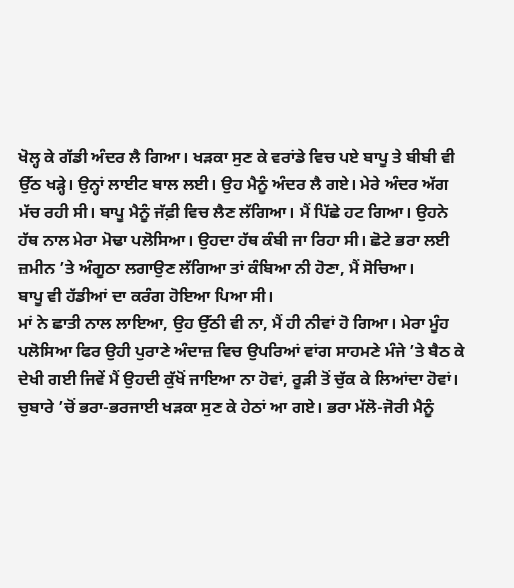ਖੋਲ੍ਹ ਕੇ ਗੱਡੀ ਅੰਦਰ ਲੈ ਗਿਆ। ਖੜਕਾ ਸੁਣ ਕੇ ਵਰਾਂਡੇ ਵਿਚ ਪਏ ਬਾਪੂ ਤੇ ਬੀਬੀ ਵੀ ਉੱਠ ਖੜ੍ਹੇ। ਉਨ੍ਹਾਂ ਲਾਈਟ ਬਾਲ ਲਈ। ਉਹ ਮੈਨੂੰ ਅੰਦਰ ਲੈ ਗਏ। ਮੇਰੇ ਅੰਦਰ ਅੱਗ ਮੱਚ ਰਹੀ ਸੀ। ਬਾਪੂ ਮੈਨੂੰ ਜੱਫ਼ੀ ਵਿਚ ਲੈਣ ਲੱਗਿਆ। ਮੈਂ ਪਿੱਛੇ ਹਟ ਗਿਆ। ਉਹਨੇ ਹੱਥ ਨਾਲ ਮੇਰਾ ਮੋਢਾ ਪਲੋਸਿਆ। ਉਹਦਾ ਹੱਥ ਕੰਬੀ ਜਾ ਰਿਹਾ ਸੀ। ਛੋਟੇ ਭਰਾ ਲਈ ਜ਼ਮੀਨ ’ਤੇ ਅੰਗੂਠਾ ਲਗਾਉਣ ਲੱਗਿਆ ਤਾਂ ਕੰਬਿਆ ਨੀ ਹੋਣਾ, ਮੈਂ ਸੋਚਿਆ।
ਬਾਪੂ ਵੀ ਹੱਡੀਆਂ ਦਾ ਕਰੰਗ ਹੋਇਆ ਪਿਆ ਸੀ।
ਮਾਂ ਨੇ ਛਾਤੀ ਨਾਲ ਲਾਇਆ, ਉਹ ਉੱਠੀ ਵੀ ਨਾ, ਮੈਂ ਹੀ ਨੀਵਾਂ ਹੋ ਗਿਆ। ਮੇਰਾ ਮੂੰਹ ਪਲੋਸਿਆ ਫਿਰ ਉਹੀ ਪੁਰਾਣੇ ਅੰਦਾਜ਼ ਵਿਚ ਉਪਰਿਆਂ ਵਾਂਗ ਸਾਹਮਣੇ ਮੰਜੇ ’ਤੇ ਬੈਠ ਕੇ ਦੇਖੀ ਗਈ ਜਿਵੇਂ ਮੈਂ ਉਹਦੀ ਕੁੱਖੋਂ ਜਾਇਆ ਨਾ ਹੋਵਾਂ, ਰੂੜੀ ਤੋਂ ਚੁੱਕ ਕੇ ਲਿਆਂਦਾ ਹੋਵਾਂ।
ਚੁਬਾਰੇ ’ਚੋਂ ਭਰਾ-ਭਰਜਾਈ ਖੜਕਾ ਸੁਣ ਕੇ ਹੇਠਾਂ ਆ ਗਏ। ਭਰਾ ਮੱਲੋ-ਜੋਰੀ ਮੈਨੂੰ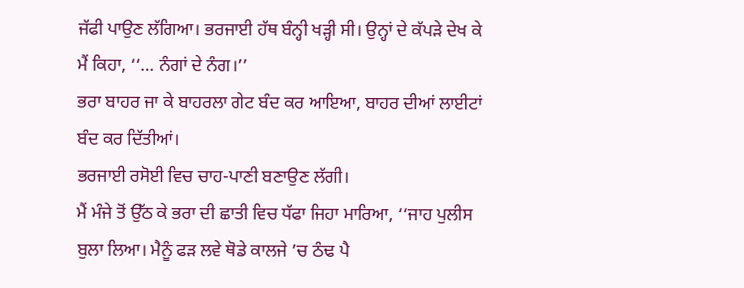ਜੱਫੀ ਪਾਉਣ ਲੱਗਿਆ। ਭਰਜਾਈ ਹੱਥ ਬੰਨ੍ਹੀ ਖੜ੍ਹੀ ਸੀ। ਉਨ੍ਹਾਂ ਦੇ ਕੱਪੜੇ ਦੇਖ ਕੇ ਮੈਂ ਕਿਹਾ, ‘‘… ਨੰਗਾਂ ਦੇ ਨੰਗ।’’
ਭਰਾ ਬਾਹਰ ਜਾ ਕੇ ਬਾਹਰਲਾ ਗੇਟ ਬੰਦ ਕਰ ਆਇਆ, ਬਾਹਰ ਦੀਆਂ ਲਾਈਟਾਂ ਬੰਦ ਕਰ ਦਿੱਤੀਆਂ।
ਭਰਜਾਈ ਰਸੋਈ ਵਿਚ ਚਾਹ-ਪਾਣੀ ਬਣਾਉਣ ਲੱਗੀ।
ਮੈਂ ਮੰਜੇ ਤੋਂ ਉੱਠ ਕੇ ਭਰਾ ਦੀ ਛਾਤੀ ਵਿਚ ਧੱਫਾ ਜਿਹਾ ਮਾਰਿਆ, ‘‘ਜਾਹ ਪੁਲੀਸ ਬੁਲਾ ਲਿਆ। ਮੈਨੂੰ ਫੜ ਲਵੇ ਥੋਡੇ ਕਾਲਜੇ ’ਚ ਠੰਢ ਪੈ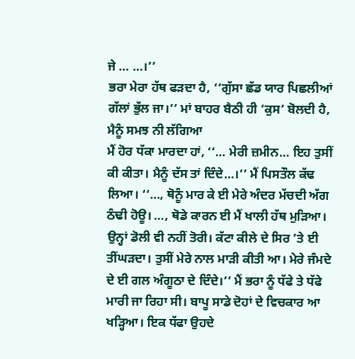ਜੇ … …।’’
ਭਰਾ ਮੇਰਾ ਹੱਥ ਫੜਦਾ ਹੈ, ‘‘ਗੁੱਸਾ ਛੱਡ ਯਾਰ ਪਿਛਲੀਆਂ ਗੱਲਾਂ ਭੁੱਲ ਜਾ।’’ ਮਾਂ ਬਾਹਰ ਬੈਠੀ ਹੀ ‘ਕੁਸ’ ਬੋਲਦੀ ਹੈ, ਮੈਨੂੰ ਸਮਝ ਨੀ ਲੱਗਿਆ
ਮੈਂ ਹੋਰ ਧੱਕਾ ਮਾਰਦਾ ਹਾਂ, ‘‘… ਮੇਰੀ ਜ਼ਮੀਨ… ਇਹ ਤੁਸੀਂ ਕੀ ਕੀਤਾ। ਮੈਨੂੰ ਦੱਸ ਤਾਂ ਦਿੰਦੇ…।’’ ਮੈਂ ਪਿਸਤੌਲ ਕੱਢ ਲਿਆ। ‘‘…, ਥੋਨੂੰ ਮਾਰ ਕੇ ਈ ਮੇਰੇ ਅੰਦਰ ਮੱਚਦੀ ਅੱਗ ਠੰਢੀ ਹੋਊ। …, ਥੋਡੇ ਕਾਰਨ ਈ ਮੈਂ ਖਾਲੀ ਹੱਥ ਮੁੜਿਆ। ਉਨ੍ਹਾਂ ਡੋਲੀ ਵੀ ਨਹੀਂ ਤੋਰੀ। ਕੱਟਾ ਕੀਲੇ ਦੇ ਸਿਰ ’ਤੇ ਈ ਤੀਂਘੜਦਾ। ਤੁਸੀਂ ਮੇਰੇ ਨਾਲ ਮਾੜੀ ਕੀਤੀ ਆ। ਮੇਰੇ ਜੰਮਦੇ ਦੇ ਈ ਗਲ ਅੰਗੂਠਾ ਦੇ ਦਿੰਦੇ।’’ ਮੈਂ ਭਰਾ ਨੂੰ ਧੱਫੇ ਤੇ ਧੱਫੇ ਮਾਰੀ ਜਾ ਰਿਹਾ ਸੀ। ਬਾਪੂ ਸਾਡੇ ਦੋਹਾਂ ਦੇ ਵਿਚਕਾਰ ਆ ਖੜ੍ਹਿਆ। ਇਕ ਧੱਫਾ ਉਹਦੇ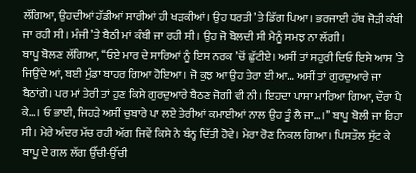ਲੱਗਿਆ, ਉਹਦੀਆਂ ਹੱਡੀਆਂ ਸਾਰੀਆਂ ਹੀ ਖੜਕੀਆਂ। ਉਹ ਧਰਤੀ ’ਤੇ ਡਿੱਗ ਪਿਆ। ਭਰਜਾਈ ਹੱਥ ਜੋੜੀ ਕੰਬੀ ਜਾ ਰਹੀ ਸੀ। ਮੰਜੀ ’ਤੇ ਬੈਠੀ ਮਾਂ ਕੰਬੀ ਜਾ ਰਹੀ ਸੀ। ਉਹ ਜੋ ਬੋਲਦੀ ਸੀ ਮੈਨੂੰ ਸਮਝ ਨਾ ਲੱਗੀ।
ਬਾਪੂ ਬੋਲਣ ਲੱਗਿਆ, ‘‘ਓਏ ਮਾਰ ਦੇ ਸਾਰਿਆਂ ਨੂੰ ਇਸ ਨਰਕ ’ਚੋਂ ਛੁੱਟੀਏ। ਅਸੀਂ ਤਾਂ ਸਹੁਰੀ ਦਿਓ ਇਸੇ ਆਸ ’ਤੇ ਜਿਉਂਦੇ ਆਂ, ਬਈ ਮੁੰਡਾ ਬਾਹਰ ਗਿਆ ਹੋਇਆ। ਜੋ ਕੁਝ ਆ ਉਹ ਤੇਰਾ ਈ ਆ… ਅਸੀਂ ਤਾਂ ਗੁਰਦੁਆਰੇ ਜਾ ਬੈਠਾਂਗੇ। ਪਰ ਮਾਂ ਤੇਰੀ ਤਾਂ ਹੁਣ ਕਿਸੇ ਗੁਰਦੁਆਰੇ ਬੈਠਣ ਜੋਗੀ ਵੀ ਨੀ। ਇਹਦਾ ਪਾਸਾ ਮਾਰਿਆ ਗਿਆ, ਦੌਰਾ ਪੈ ਕੇ…। ਓ ਭਾਈ, ਜਿਹੜੇ ਅਸੀਂ ਚੁਬਾਰੇ ਪਾ ਲਏ ਤੇਰੀਆਂ ਕਮਾਈਆਂ ਨਾਲ ਉਹ ਤੂੰ ਲੈ ਜਾ…।’’ ਬਾਪੂ ਬੋਲੀ ਜਾ ਰਿਹਾ ਸੀ। ਮੇਰੇ ਅੰਦਰ ਮੱਚ ਰਹੀ ਅੱਗ ਜਿਵੇਂ ਕਿਸੇ ਨੇ ਬੰਨ੍ਹ ਦਿੱਤੀ ਹੋਵੇ। ਮੇਰਾ ਰੋਣ ਨਿਕਲ ਗਿਆ। ਪਿਸਤੌਲ ਸੁੱਟ ਕੇ ਬਾਪੂ ਦੇ ਗਲ ਲੱਗ ਉੱਚੀ-ਉੱਚੀ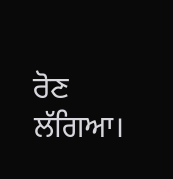ਰੋਣ ਲੱਗਿਆ।